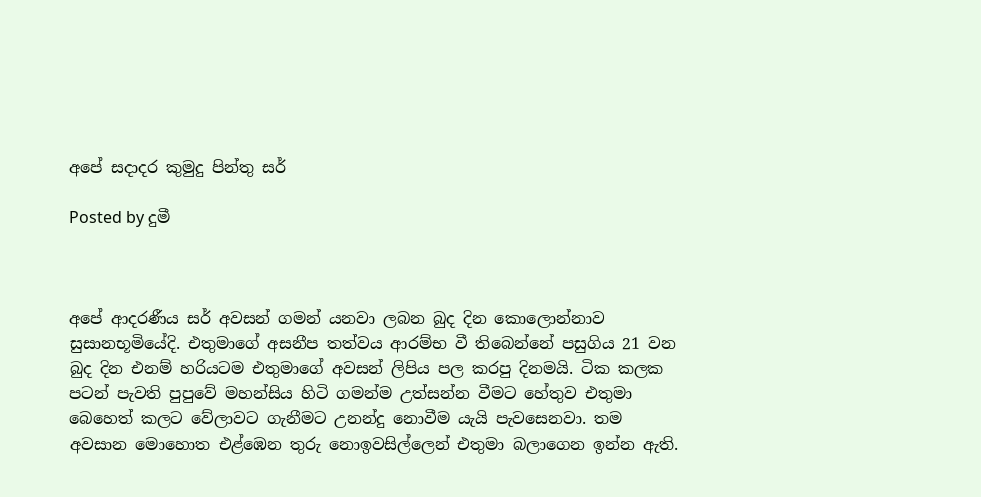අපේ සදාදර කුමුදු පින්තු සර්

Posted by දුමී



අපේ ආදරණීය සර් අවසන් ගමන් යනවා ලබන බුද දින කොලොන්නාව සුසානභූමියේදි. එතුමාගේ අසනීප තත්වය ආරම්භ වී තිබෙන්නේ පසුගිය 21 වන බුද දින එනම් හරියටම එතුමාගේ අවසන් ලිපිය පල කරපු දිනමයි. ටික කලක පටන් පැවති පුපුවේ මහන්සිය හිටි ගමන්ම උත්සන්න වීමට හේතුව එතුමා බෙහෙත් කලට වේලාවට ගැනීමට උනන්දු නොවීම යැයි පැවසෙනවා. තම අවසාන මොහොත එළ්ඹෙන තුරු නොඉවසිල්ලෙන් එතුමා බලාගෙන ඉන්න ඇති.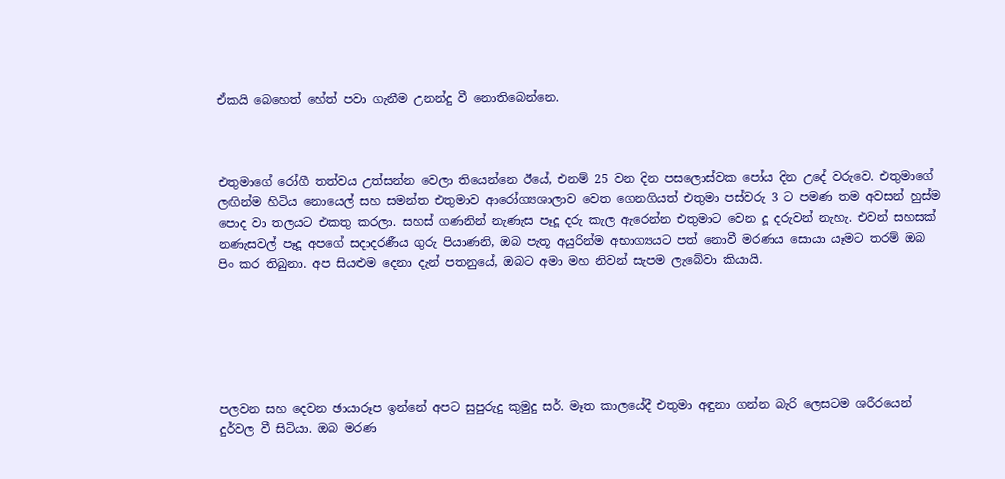ඒකයි බෙහෙත් හේත් පවා ගැනීම උනන්දු වී නොතිබෙන්නෙ.



එතුමාගේ රෝගී තත්වය උත්සන්න වෙලා තියෙන්නෙ ඊයේ, එනම් 25 වන දින පසලොස්වක පෝය දින උදේ වරුවෙ. එතුමාගේ ලඟින්ම හිටිය නොයෙල් සහ සමන්ත එතුමාව ආරෝග්‍යශාලාව වෙත ගෙනගියත් එතුමා පස්වරු 3 ට පමණ තම අවසන් හුස්ම පොද වා තලයට එකතු කරලා. සහස් ගණනින් නැණැස පෑදූ දරු කැල ඇරෙන්න එතුමාට වෙන දූ දරුවන් නැහැ. එවන් සහසක් නණැසවල් පෑදූ අපගේ සදාදරණීය ගුරු පියාණනි, ඔබ පැතූ අයුරින්ම අභාග්‍යයට පත් නොවී මරණය සොයා යෑමට තරම් ඔබ පිං කර තිබුනා. අප සියළුම දෙනා දැන් පතනුයේ, ඔබට අමා මහ නිවන් සැපම ලැබේවා කියායි.






පලවන සහ දෙවන ඡායාරූප ඉන්නේ අපට සුපුරුදු කුමුදු සර්. මෑත කාලයේදී එතුමා අඳුනා ගන්න බැරි ලෙසටම ශරීරයෙන් දුර්වල වී සිටියා. ඔබ මරණ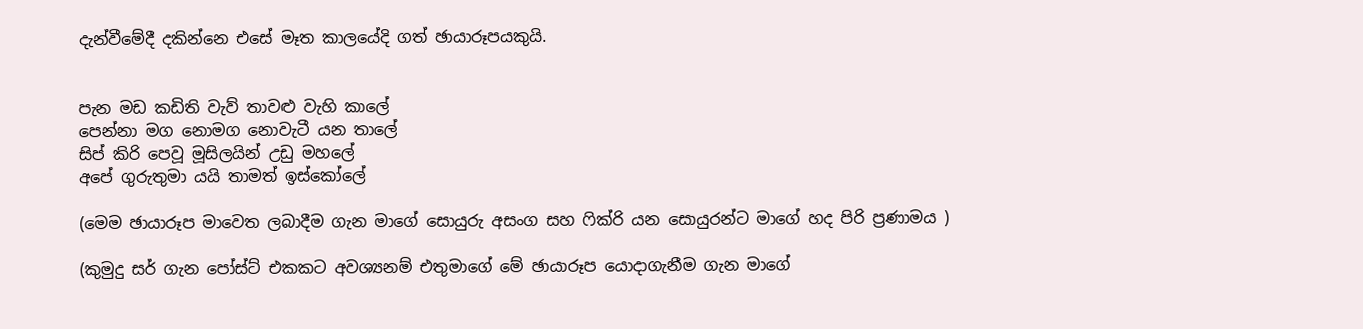දැන්වීමේදී දකින්නෙ එසේ මෑත කාලයේදි ගත් ඡායාරූපයකුයි.


පැන මඩ කඩිති වැව් තාවළු වැහි කාලේ
පෙන්නා මග නොමග නොවැටී යන තාලේ
සිප් කිරි පෙවූ මූසිලයින් උඩු මහලේ
අපේ ගුරුතුමා යයි තාමත් ඉස්කෝලේ

(මෙම ඡායාරූප මාවෙත ලබාදීම ගැන මාගේ සොයුරු අසංග සහ ෆික්රි යන සොයුරන්ට මාගේ හද පිරි ප්‍රණාමය )

(කුමුදු සර් ගැන පෝස්ට් එකකට අවශ්‍යනම් එතුමාගේ මේ ඡායාරූප යොදාගැනීම ගැන මාගේ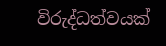විරුද්ධත්වයක්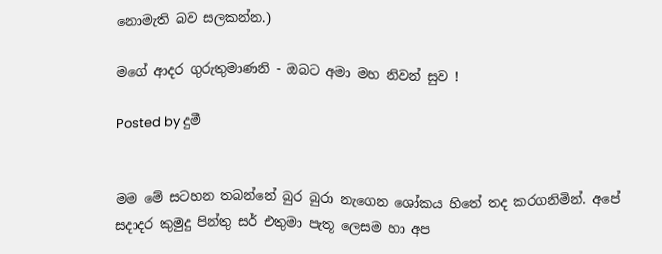නොමැති බව සලකන්න.)

මගේ ආදර ගුරුතුමාණනි - ඔබට අමා මහ නිවන් සුව !

Posted by දුමී


මම මේ සටහන තබන්නේ බුර බුරා නැගෙන ශෝකය හිතේ තද කරගනිමින්. අපේ සදාදර කුමුදු පින්තු සර් එතුමා පැතූ ලෙසම හා අප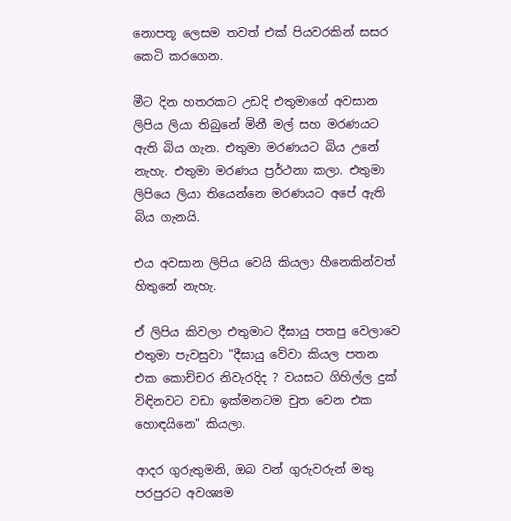නොපතූ ලෙසම තවත් එක් පියවරකින් සසර කෙටි කරගෙන.

මීට දින හතරකට උඩදි එතුමාගේ අවසාන ලිපිය ලියා තිබුනේ මිනී මල් සහ මරණයට ඇති බිය ගැන. එතුමා මරණයට බිය උනේ නැහැ. එතුමා මරණය ප්‍රර්ථනා කලා. එතුමා ලිපියෙ ලියා තියෙන්නෙ මරණයට අපේ ඇති බිය ගැනයි.

එය අවසාන ලිපිය වෙයි කියලා හීනෙකින්වත් හිතුනේ නැහැ.

ඒ ලිපිය කිවලා එතුමාට දීඝායු පතපු වෙලාවෙ එතුමා පැවසුවා "දීඝායු වේවා කියල පතන එක කොච්චර නිවැරදිද ? වයසට ගිහිල්ල දුක් විඳිනවට වඩා ඉක්මනටම චුත වෙන එක හොඳයිනෙ" කියලා.

ආදර ගුරුතුමනි, ඔබ වන් ගුරුවරුන් මතු පරපුරට අවශ්‍යම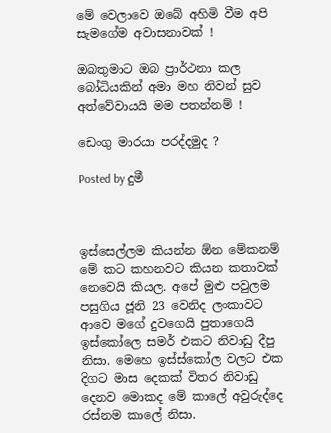මේ වෙලාවෙ ඔබේ අහිමි වීම අපි සැමගේම අවාසනාවක් !

ඔබතුමාට ඔබ ප්‍රාර්ථනා කල බෝධියකින් අමා මහ නිවන් සුව අත්වේවායයි මම පතන්නම් !

ඩෙංගු මාරයා පරද්දමුද ?

Posted by දුමී



ඉස්සෙල්ලම කියන්න ඕන මේකනම් මේ කට කහනවට කියන කතාවක් නෙවෙයි කියල. අපේ මුළු පවුලම පසුගිය ජූනි 23 වෙනිද ලංකාවට ආවෙ මගේ දුවගෙයි පුතාගෙයි ඉස්කෝලෙ සමර් එකට නිවාඩු දීපු නිසා. මෙහෙ ඉස්ස්කෝල වලට එක දිගට මාස දෙකක් විතර නිවාඩු දෙනව මොකද මේ කාලේ අවුරුද්දෙ රස්නම කාලේ නිසා.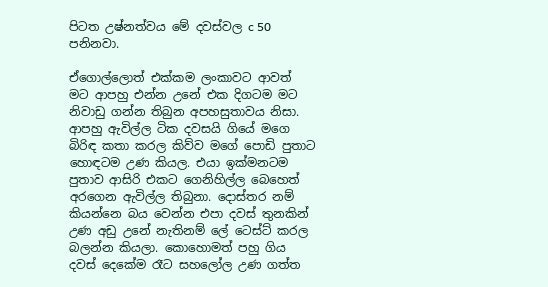පිටත උෂ්නත්වය මේ දවස්වල c 50 පනිනවා.

ඒගොල්ලොත් එක්කම ලංකාවට ආවත් මට ආපහු එන්න උනේ එක දිගටම මට නිවාඩු ගන්න තිබුන අපහසුතාවය නිසා. ආපහු ඇවිල්ල ටික දවසයි ගියේ මගෙ බිරිඳ කතා කරල කිව්ව මගේ පොඩි පුතාට හොඳටම උණ කියල. එයා ඉක්මනටම පුතාව ආසිරි එකට ගෙනිහිල්ල බෙහෙත් අරගෙන ඇවිල්ල තිබුනා. දොස්තර නම් කියන්නෙ බය වෙන්න එපා දවස් තුනකින් උණ අඩු උනේ නැතිනම් ලේ ටෙස්ට් කරල බලන්න කියලා. කොහොමත් පහු ගිය දවස් දෙකේම රෑට සහලෝල උණ ගත්ත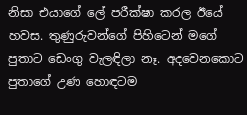නිසා එයාගේ ලේ පරීක්ෂා කරල ඊයේ හවස. තුණුරුවන්ගේ පිහිටෙන් මගේ පුතාට ඩෙංගු වැලඳිලා නෑ. අදවෙනකොට පුතාගේ උණ හොඳටම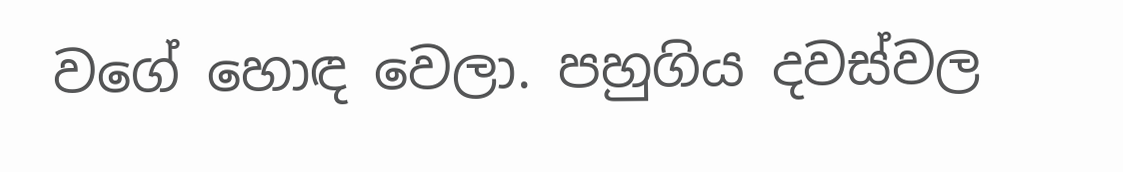වගේ හොඳ වෙලා. පහුගිය දවස්වල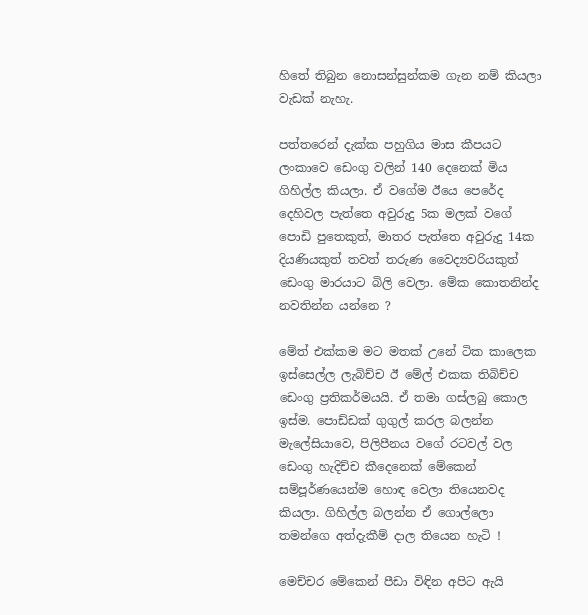හිතේ තිබුන නොසන්සුන්කම ගැන නම් කියලා වැඩක් නැහැ.

පත්තරෙන් දැක්ක පහුගිය මාස කීපයට ලංකාවෙ ඩෙංගු වලින් 140 දෙනෙක් මිය ගිහිල්ල කියලා. ඒ වගේම ඊයෙ පෙරේද දෙහිවල පැත්තෙ අවුරුදු 5ක මලක් වගේ පොඩි පුතෙකුත්, මාතර පැත්තෙ අවුරුදු 14ක දියණියකුත් තවත් තරුණ වෛද්‍යවරියකුත් ඩෙංගු මාරයාට බිලි වෙලා. මේක කොතනින්ද නවතින්න යන්නෙ ?

මේත් එක්කම මට මතක් උනේ ටික කාලෙක ඉස්සෙල්ල ලැබිච්ච ඊ මේල් එකක තිබිච්ච ඩෙංගු ප්‍රතිකර්මයයි. ඒ තමා ගස්ලබු කොල ඉස්ම. පොඩ්ඩක් ගුගුල් කරල බලන්න මැලේසියාවෙ, පිලිපීනය වගේ රටවල් වල ඩෙංගු හැදිච්ච කීදෙනෙක් මේකෙන් සම්පූර්ණයෙන්ම හොඳ වෙලා තියෙනවද කියලා. ගිහිල්ල බලන්න ඒ ගොල්ලො තමන්ගෙ අත්දැකීම් දාල තියෙන හැටි !

මෙච්චර මේකෙන් පීඩා විඳින අපිට ඇයි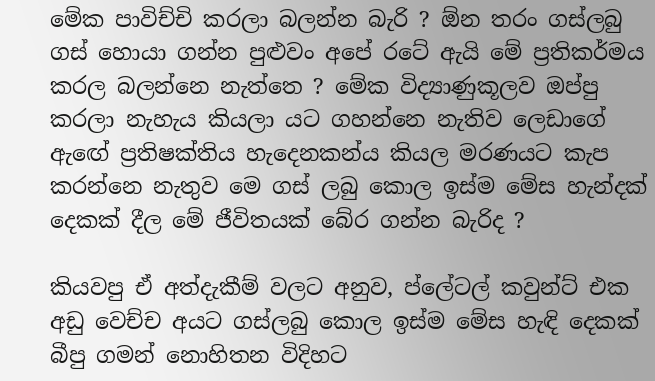මේක පාවිච්චි කරලා බලන්න බැරි ? ඕන තරං ගස්ලබු ගස් හොයා ගන්න පුළුවං අපේ රටේ ඇයි මේ ප්‍රතිකර්මය කරල බලන්නෙ නැත්තෙ ? මේක විද්‍යාණුකූලව ඔප්පු කරලා නැහැය කියලා යට ගහන්නෙ නැතිව ලෙඩාගේ ඇඟේ ප්‍රතිෂක්තිය හැදෙනකන්ය කියල මරණයට කැප කරන්නෙ නැතුව මෙ ගස් ලබු කොල ඉස්ම මේස හැන්දක් දෙකක් දීල මේ ජීවිතයක් බේර ගන්න බැරිද ?

කියවපු ඒ අත්දැකීම් වලට අනුව, ප්ලේටල් කවුන්ට් එක අඩු වෙච්ච අයට ගස්ලබු කොල ඉස්ම මේස හැඳි දෙකක් බීපු ගමන් නොහිතන විදිහට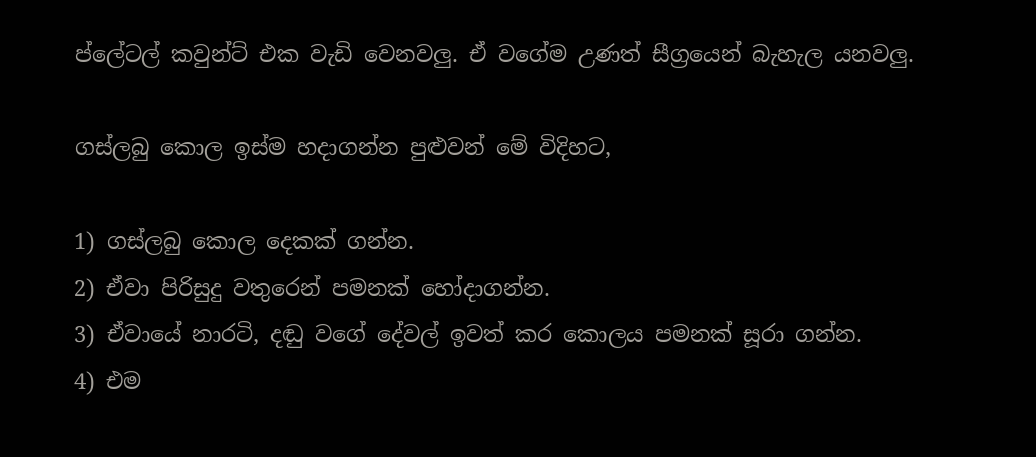ප්ලේටල් කවුන්ට් එක වැඩි වෙනවලු. ඒ වගේම උණත් සීග්‍රයෙන් බැහැල යනවලු.

ගස්ලබු කොල ඉස්ම හදාගන්න පුළුවන් මේ විදිහට,

1) ගස්ලබු කොල දෙකක් ගන්න.
2) ඒවා පිරිසුදු වතුරෙන් පමනක් හෝදාගන්න.
3) ඒවායේ නාරටි, දඬු වගේ දේවල් ඉවත් කර කොලය පමනක් සූරා ගන්න.
4) එම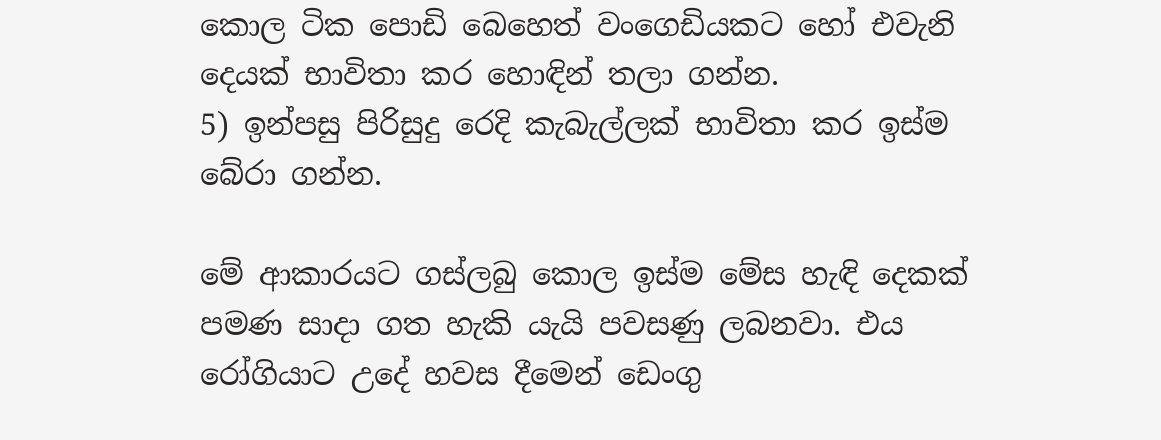කොල ටික පොඩි බෙහෙත් වංගෙඩියකට හෝ එවැනි දෙයක් භාවිතා කර හොඳින් තලා ගන්න.
5) ඉන්පසු පිරිසුදු රෙදි කැබැල්ලක් භාවිතා කර ඉස්ම බේරා ගන්න.

මේ ආකාරයට ගස්ලබු කොල ඉස්ම මේස හැඳි දෙකක් පමණ සාදා ගත හැකි යැයි පවසණු ලබනවා. එය රෝගියාට උදේ හවස දීමෙන් ඩෙංගු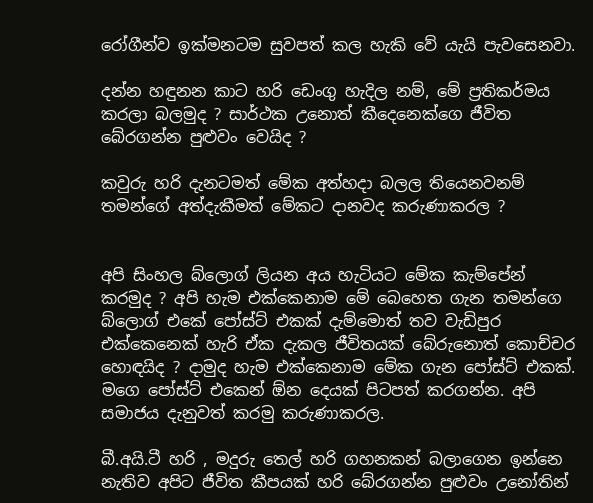රෝගීන්ව ඉක්මනටම සුවපත් කල හැකි වේ යැයි පැවසෙනවා.

දන්න හඳුනන කාට හරි ඩෙංගු හැදිල නම්, මේ ප්‍රතිකර්මය කරලා බලමුද ? සාර්ථක උනොත් කීදෙනෙක්ගෙ ජීවිත බේරගන්න පුළුවං වෙයිද ?

කවුරු හරි දැනටමත් මේක අත්හදා බලල තියෙනවනම් තමන්ගේ අත්දැකීමත් මේකට දානවද කරුණාකරල ?


අපි සිංහල බ්ලොග් ලියන අය හැටියට මේක කැම්පේන් කරමුද ? අපි හැම එක්කෙනාම මේ බෙහෙත ගැන තමන්ගෙ බ්ලොග් එකේ පෝස්ට් එකක් දැම්මොත් තව වැඩිපුර එක්කෙනෙක් හැරි ඒක දැකල ජීවිතයක් බේරුනොත් කොච්චර හොඳයිද ? දාමුද හැම එක්කෙනාම මේක ගැන පෝස්ට් එකක්. මගෙ පෝස්ට් එකෙන් ඕන දෙයක් පිටපත් කරගන්න. අපි සමාජය දැනුවත් කරමු කරුණාකරල.

බී.අයි.ටී හරි , මදුරු තෙල් හරි ගහනකන් බලාගෙන ඉන්නෙ නැතිව අපිට ජීවිත කීපයක් හරි බේරගන්න පුළුවං උනෝතින්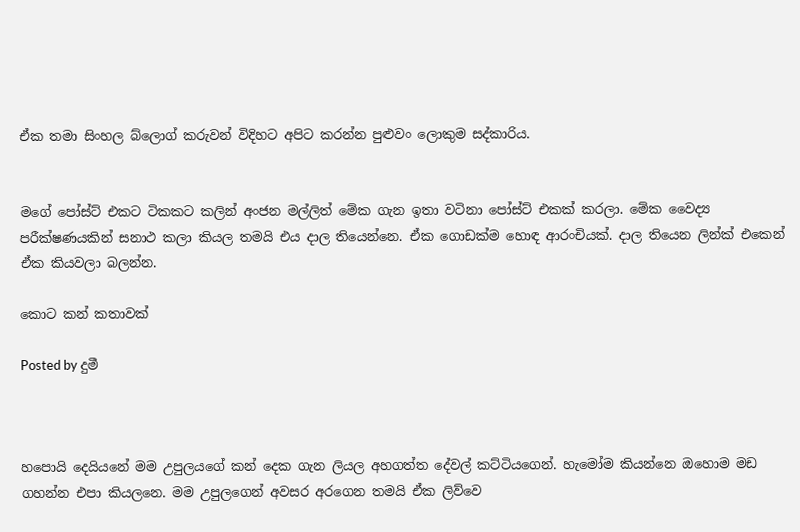ඒක තමා සිංහල බ්ලොග් කරුවන් විදිහට අපිට කරන්න පුළුවං ලොකුම සද්කාරිය.


මගේ පෝස්ට් එකට ටිකකට කලින් අංජන මල්ලිත් මේක ගැන ඉතා වටිනා පෝස්ට් එකක් කරලා. මේක වෛද්‍ය පරීක්ෂණයකින් සනාථ කලා කියල තමයි එය දාල තියෙන්නෙ. ඒක ගොඩක්ම හොඳ ආරංචියක්. දාල තියෙන ලින්ක් එකෙන් ඒක කියවලා බලන්න.

කොට කන් කතාවක්

Posted by දුමී



හපොයි දෙයියනේ මම උපුලයගේ කන් දෙක ගැන ලියල අහගත්ත දේවල් කට්ටියගෙන්. හැමෝම කියන්නෙ ඔහොම මඩ ගහන්න එපා කියලනෙ. මම උපුලගෙන් අවසර අරගෙන තමයි ඒක ලිව්වෙ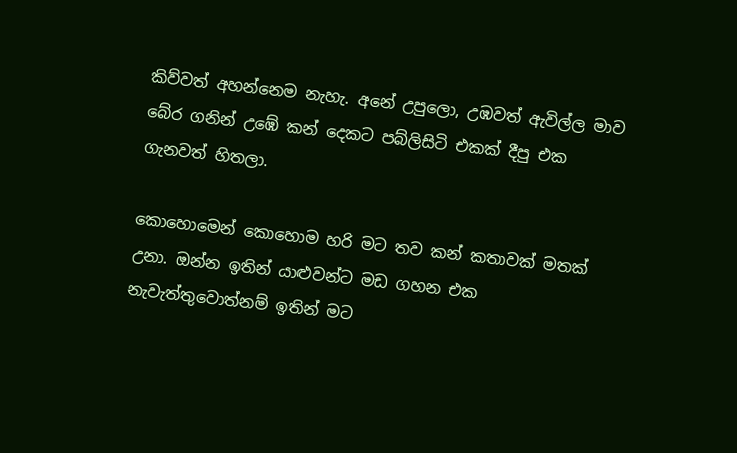කිව්වත් අහන්නෙම නැහැ. අනේ උපුලො, උඹවත් ඇවිල්ල මාව බේර ගනින් උඹේ කන් දෙකට පබ්ලිසිටි එකක් දීපු එක ගැනවත් හිතලා.

කොහොමෙන් කොහොම හරි මට තව කන් කතාවක් මතක් උනා. ඔන්න ඉතින් යාළුවන්ට මඩ ගහන එක නැවැත්තුවොත්නම් ඉතින් මට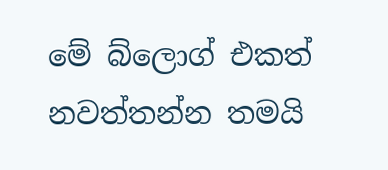මේ බ්ලොග් එකත් නවත්තන්න තමයි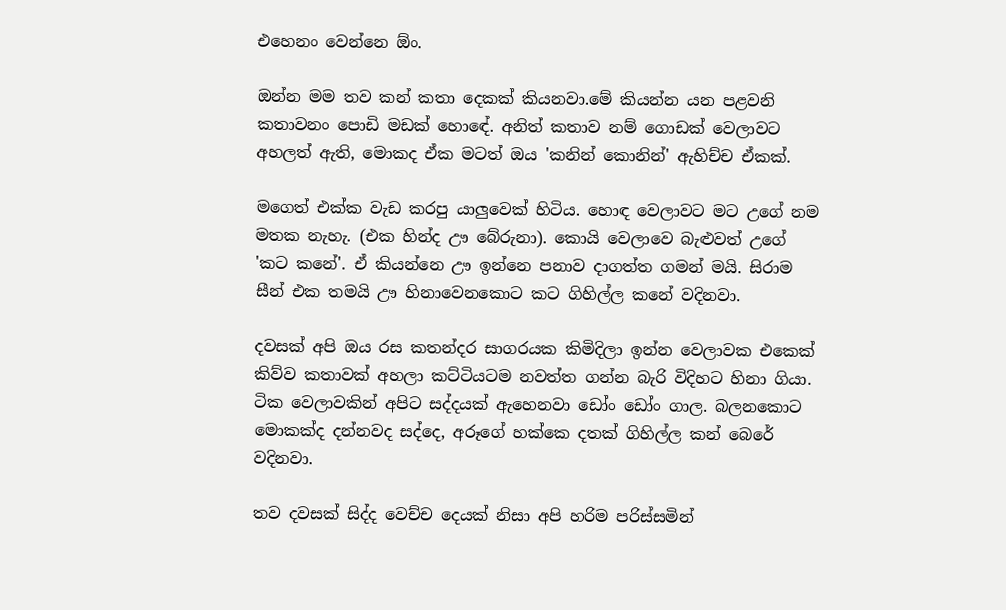එහෙනං වෙන්නෙ ඕං.

ඔන්න මම තව කන් කතා දෙකක් කියනවා.මේ කියන්න යන පළවනි කතාවනං පොඩි මඩක් හොඳේ. අනිත් කතාව නම් ගොඩක් වෙලාවට අහලත් ඇති, මොකද ඒක මටත් ඔය 'කනින් කොනින්' ඇහිච්ච ඒකක්.

මගෙත් එක්ක වැඩ කරපු යාලුවෙක් හිටිය. හොඳ වෙලාවට මට උගේ නම මතක නැහැ. (එක හින්ද ඌ බේරුනා). කොයි වෙලාවෙ බැළුවත් උගේ 'කට කනේ'. ඒ කියන්නෙ ඌ ඉන්නෙ පනාව දාගත්ත ගමන් මයි. සිරාම සීන් එක තමයි ඌ හිනාවෙනකොට කට ගිහිල්ල කනේ වදිනවා.

දවසක් අපි ඔය රස කතන්දර සාගරයක කිමිදිලා ඉන්න වෙලාවක එකෙක් කිව්ව කතාවක් අහලා කට්ටියටම නවත්ත ගන්න බැරි විදිහට හිනා ගියා. ටික වෙලාවකින් අපිට සද්දයක් ඇහෙනවා ඩෝං ඩෝං ගාල. බලනකොට මොකක්ද දන්නවද සද්දෙ, අරූගේ හක්කෙ දතක් ගිහිල්ල කන් බෙරේ වදිනවා.

තව දවසක් සිද්ද වෙච්ච දෙයක් නිසා අපි හරිම පරිස්සමින්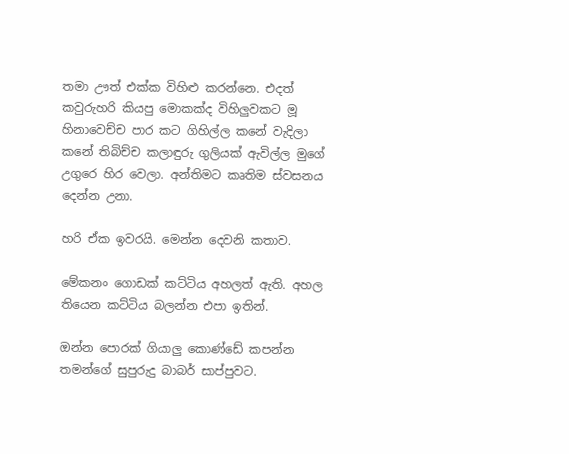තමා ඌත් එක්ක විහිළු කරන්නෙ. එදත් කවුරුහරි කියපු මොකක්ද විහිලුවකට මූ හිනාවෙච්ච පාර කට ගිහිල්ල කනේ වැදිලා කනේ තිබිච්ච කලාඳුරු ගුලියක් ඇවිල්ල මුගේ උගුරෙ හිර වෙලා. අන්තිමට කෘතිම ස්වසනය දෙන්න උනා.

හරි ඒක ඉවරයි. මෙන්න දෙවනි කතාව.

මේකනං ගොඩක් කට්ටිය අහලත් ඇති. අහල තියෙන කට්ටිය බලන්න එපා ඉතින්.

ඔන්න පොරක් ගියාලු කොණ්ඩේ කපන්න තමන්ගේ සුපුරුදු බාබර් සාප්පුවට.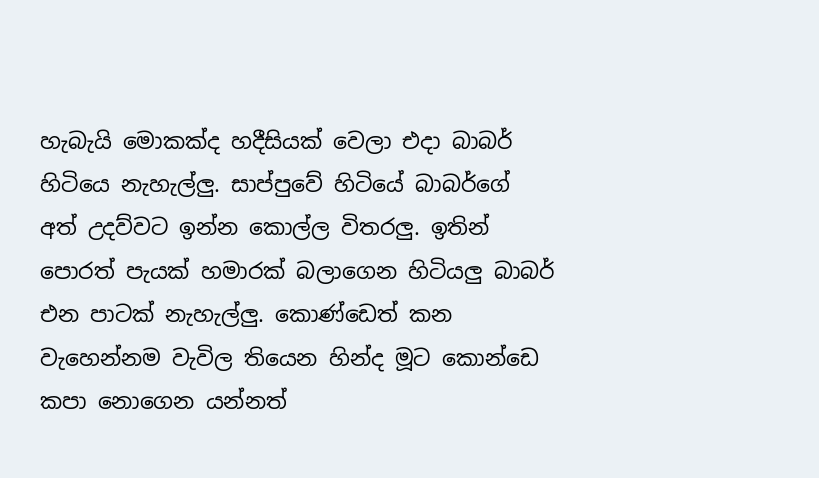හැබැයි මොකක්ද හදීසියක් වෙලා එදා බාබර් හිටියෙ නැහැල්ලු. සාප්පුවේ හිටියේ බාබර්ගේ අත් උදව්වට ඉන්න කොල්ල විතරලු. ඉතින් පොරත් පැයක් හමාරක් බලාගෙන හිටියලු බාබර් එන පාටක් නැහැල්ලු. කොණ්ඩෙත් කන වැහෙන්නම වැවිල තියෙන හින්ද මූට කොන්ඩෙ කපා නොගෙන යන්නත්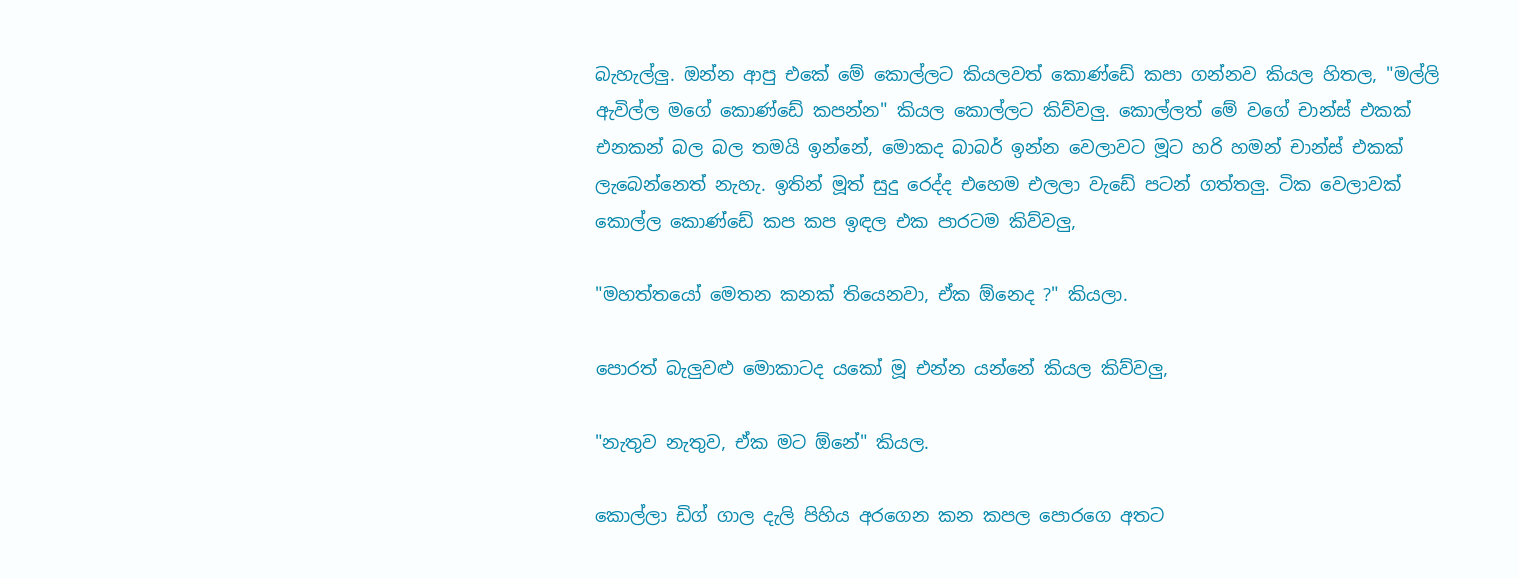බැහැල්ලු. ඔන්න ආපු එකේ මේ කොල්ලට කියලවත් කොණ්ඩේ කපා ගන්නව කියල හිතල, "මල්ලි ඇවිල්ල මගේ කොණ්ඩේ කපන්න" කියල කොල්ලට කිව්වලු. කොල්ලත් මේ වගේ චාන්ස් එකක් එනකන් බල බල තමයි ඉන්නේ, මොකද බාබර් ඉන්න වෙලාවට මූට හරි හමන් චාන්ස් එකක් ලැබෙන්නෙත් නැහැ. ඉතින් මූත් සුදු රෙද්ද එහෙම එලලා වැඩේ පටන් ගත්තලු. ටික වෙලාවක් කොල්ල කොණ්ඩේ කප කප ඉඳල එක පාරටම කිව්වලු,

"මහත්තයෝ මෙතන කනක් තියෙනවා, ඒක ඕනෙද ?" කියලා.

පොරත් බැලුවළු මොකාටද යකෝ මූ එන්න යන්නේ කියල කිව්වලු,

"නැතුව නැතුව, ඒක මට ඕනේ" කියල.

කොල්ලා ඩිග් ගාල දැලි පිහිය අරගෙන කන කපල පොරගෙ අතට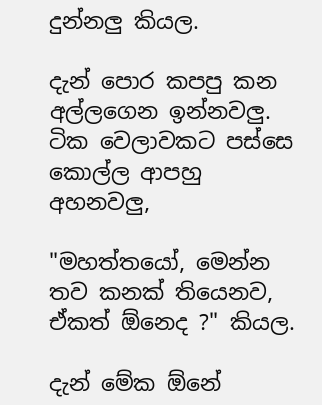දුන්නලු කියල.

දැන් පොර කපපු කන අල්ලගෙන ඉන්නවලු. ටික වෙලාවකට පස්සෙ කොල්ල ආපහු අහනවලු,

"මහත්තයෝ, මෙන්න තව කනක් තියෙනව, ඒකත් ඕනෙද ?" කියල.

දැන් මේක ඕනේ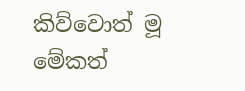කිව්වොත් මූ මේකත්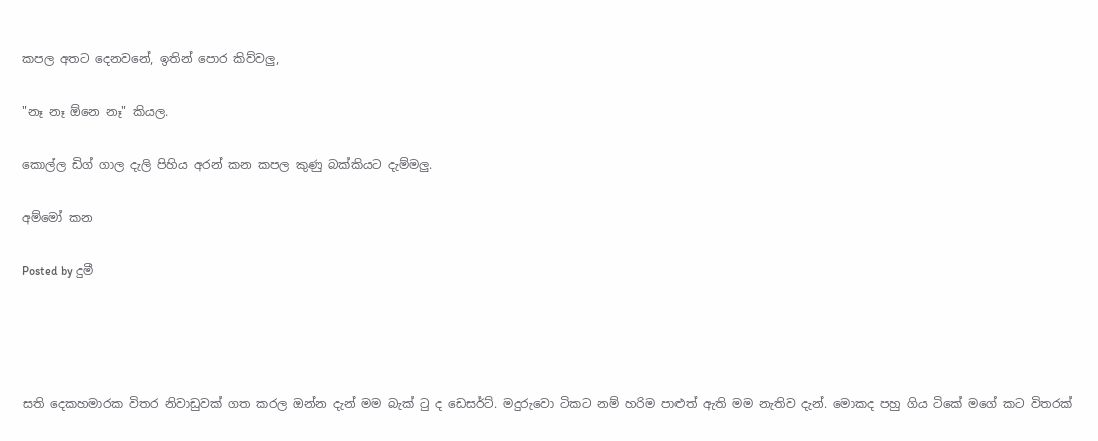කපල අතට දෙනවනේ, ඉතින් පොර කිව්වලු,

"නෑ නෑ ඕනෙ නෑ" කියල.

කොල්ල ඩිග් ගාල දැලි පිහිය අරන් කන කපල කුණු බක්කියට දැම්මලු.

අම්මෝ කන

Posted by දුමී




සති දෙකහමාරක විතර නිවාඩුවක් ගත කරල ඔන්න දැන් මම බැක් ටු ද ඩෙසර්ට්. මදුරුවො ටිකට නම් හරිම පාළුත් ඇති මම නැතිව දැන්. මොකද පහු ගිය ටිකේ මගේ කට විතරක්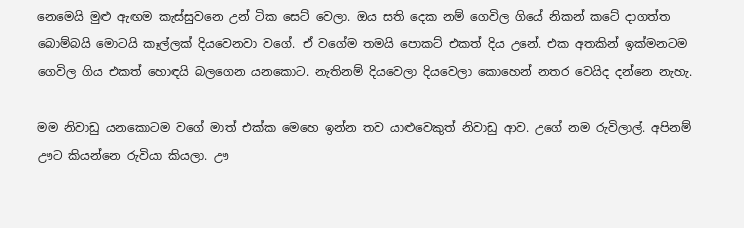නෙමෙයි මුළු ඇඟම කැස්සුවනෙ උන් ටික සෙට් වෙලා. ඔය සති දෙක නම් ගෙවිල ගියේ නිකන් කටේ දාගත්ත බොම්බයි මොටයි කෑල්ලක් දියවෙනවා වගේ. ඒ වගේම තමයි පොකට් එකත් දිය උනේ. එක අතකින් ඉක්මනටම ගෙවිල ගිය එකත් හොඳයි බලගෙන යනකොට. නැතිනම් දියවෙලා දියවෙලා කොහෙන් නතර වෙයිද දන්නෙ නැහැ.

මම නිවාඩු යනකොටම වගේ මාත් එක්ක මෙහෙ ඉන්න තව යාළුවෙකුත් නිවාඩු ආව. උගේ නම රුවිලාල්. අපිනම් ඌට කියන්නෙ රුවියා කියලා. ඌ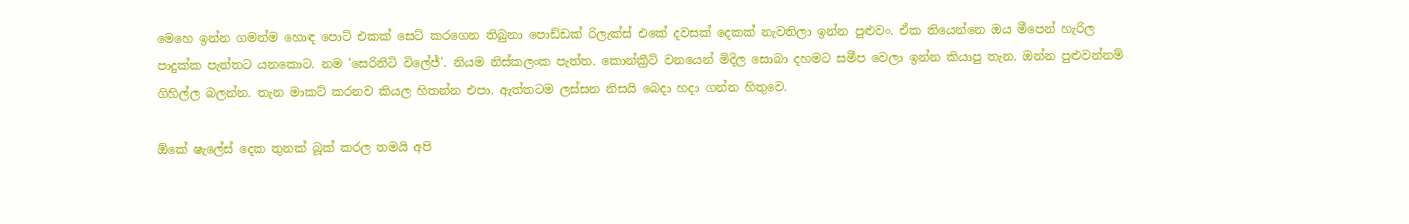මෙහෙ ඉන්න ගමන්ම හොඳ පොට් එකක් සෙට් කරගෙන තිබුනා පොඩ්ඩක් රිලැක්ස් එකේ දවසක් දෙකක් නැවතිලා ඉන්න පුළුවං. ඒක තියෙන්නෙ ඔය මීපෙන් හැරිල පාදුක්ක පැත්තට යනකොට. නම 'සෙරිනිටි විලේජ්'. නියම නිස්කලංක පැත්ත. කොන්ක්‍රීට් වනයෙන් මිදිල සොබා දහමට සමීප වෙලා ඉන්න කියාපු තැන. ඔන්න පුළුවන්නම් ගිහිල්ල බලන්න. තැන මාකට් කරනව කියල හිතන්න එපා. ඇත්තටම ලස්සන නිසයි බෙදා හදා ගන්න හිතුවෙ.

ඕකේ ෂැලේස් දෙක තුනක් බූක් කරල තමයි අපි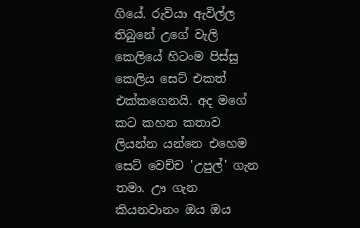ගියේ. රුවියා ඇවිල්ල තිබුනේ උගේ වැලි කෙලියේ හිටංම පිස්සු කෙලිය සෙට් එකත් එක්කගෙනයි. අද මගේ කට කහන කතාව ලියන්න යන්නෙ එහෙම සෙට් වෙච්ච 'උපුල්' ගැන තමා. ඌ ගැන කියනවානං ඔය ඔය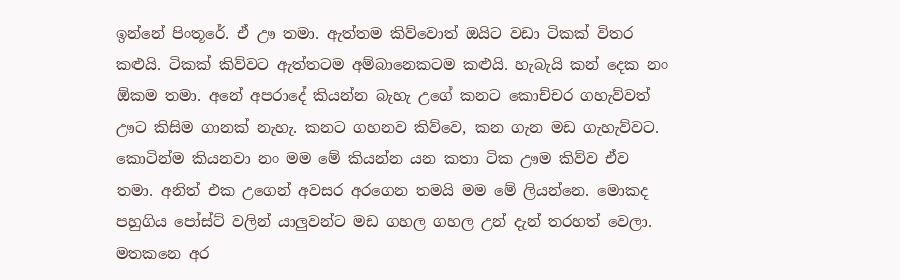ඉන්නේ පිංතූරේ. ඒ ඌ තමා. ඇත්තම කිව්වොත් ඔයිට වඩා ටිකක් විතර කළුයි. ටිකක් කිව්වට ඇත්තටම අම්බානෙකටම කළුයි. හැබැයි කන් දෙක නං ඕකම තමා. අනේ අපරාදේ කියන්න බැහැ උගේ කනට කොච්චර ගහැව්වත් ඌට කිසිම ගානක් නැහැ. කනට ගහනව කිව්වෙ, කන ගැන මඩ ගැහැව්වට. කොටින්ම කියනවා නං මම මේ කියන්න යන කතා ටික ඌම කිව්ව ඒව තමා. අනිත් එක උගෙන් අවසර අරගෙන තමයි මම මේ ලියන්නෙ. මොකද පහුගිය පෝස්ට් වලින් යාලුවන්ට මඩ ගහල ගහල උන් දැන් තරහත් වෙලා. මතකනෙ අර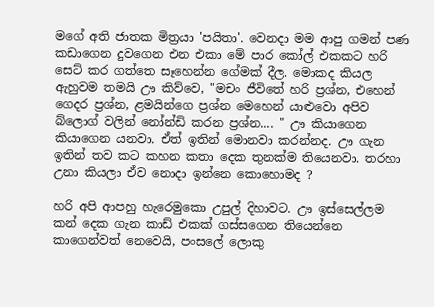මගේ අති ජාතක මිත්‍රයා 'පයිතා'. වෙනදා මම ආපු ගමන් පණ කඩාගෙන දුවගෙන එන එකා මේ පාර කෝල් එකකට හරි සෙට් කර ගත්තෙ සෑහෙන්න ගේමක් දීල. මොකද කියල ඇහුවම තමයි ඌ කිව්වෙ, "මචං ජීවිතේ හරි ප්‍රශ්න, එහෙන් ගෙදර ප්‍රශ්න, ළමයින්ගෙ ප්‍රශ්න මෙහෙන් යාළුවො අපිව බ්ලොග් වලින් නෝන්ඩි කරන ප්‍රශ්න.... " ඌ කියාගෙන කියාගෙන යනවා. ඒත් ඉතින් මොනවා කරන්නද. ඌ ගැන ඉතින් තව කට කහන කතා දෙක තුනක්ම තියෙනවා. තරහා උනා කියලා ඒව නොදා ඉන්නෙ කොහොමද ?

හරි අපි ආපහු හැරෙමුකො උපුල් දිහාවට. ඌ ඉස්සෙල්ලම කන් දෙක ගැන කාඩ් එකක් ගස්සගෙන තියෙන්නෙ කාගෙන්වත් නෙවෙයි, පංසලේ ලොකු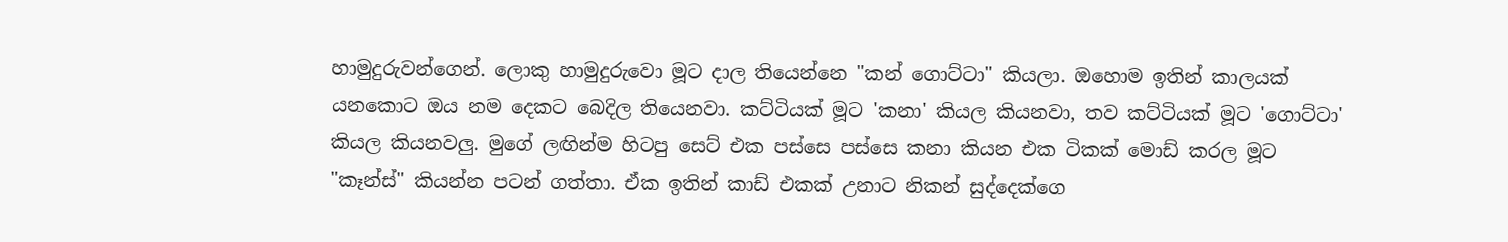හාමුදුරුවන්ගෙන්. ලොකු හාමුදුරුවො මූට දාල තියෙන්නෙ "කන් ගොට්ටා" කියලා. ඔහොම ඉතින් කාලයක් යනකොට ඔය නම දෙකට බෙදිල තියෙනවා. කට්ටියක් මූට 'කනා' කියල කියනවා, තව කට්ටියක් මූට 'ගොට්ටා' කියල කියනවලු. මුගේ ලඟින්ම හිටපු සෙට් එක පස්සෙ පස්සෙ කනා කියන එක ටිකක් මොඩ් කරල මූට "කෑන්ස්" කියන්න පටන් ගත්තා. ඒක ඉතින් කාඩ් එකක් උනාට නිකන් සුද්දෙක්ගෙ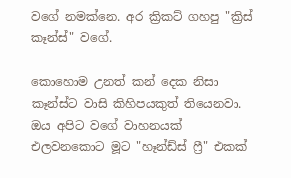වගේ නමක්නෙ. අර ක්‍රිකට් ගහපු "ක්‍රිස් කෑන්ස්" වගේ.

කොහොම උනත් කන් දෙක නිසා කෑන්ස්ට වාසි කිහිපයකුත් තියෙනවා. ඔය අපිට වගේ වාහනයක් එලවනකොට මූට "හෑන්ඩ්ස් ෆ්‍රී" එකක්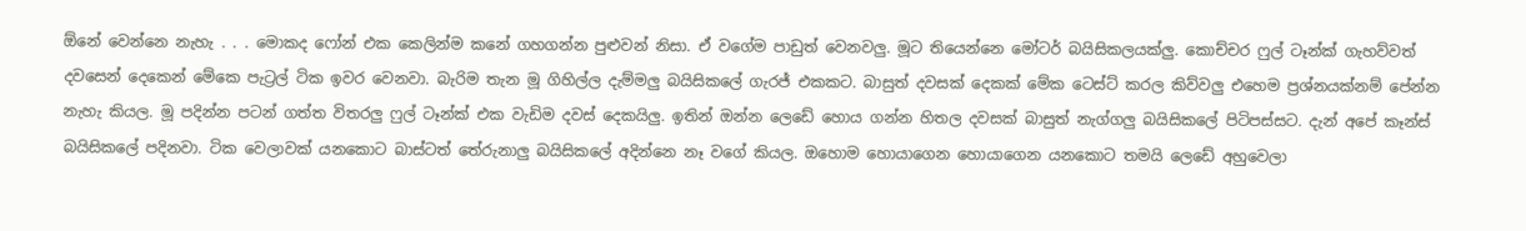ඕනේ වෙන්නෙ නැහැ . . . මොකද ෆෝන් එක කෙලින්ම කනේ ගහගන්න පුළුවන් නිසා. ඒ වගේම පාඩුත් වෙනවලු. මූට තියෙන්නෙ මෝටර් බයිසිකලයක්ලු. කොච්චර ෆුල් ටෑන්ක් ගැහව්වත් දවසෙන් දෙකෙන් මේකෙ පැට්‍රල් ටික ඉවර වෙනවා. බැරිම තැන මූ ගිහිල්ල දැම්මලු බයිසිකලේ ගැරජ් එකකට. බාසුත් දවසක් දෙකක් මේක ටෙස්ට් කරල කිව්වලු එහෙම ප්‍රශ්නයක්නම් පේන්න නැහැ කියල. මූ පදින්න පටන් ගත්ත විතරලු ෆුල් ටෑන්ක් එක වැඩිම දවස් දෙකයිලු. ඉතින් ඔන්න ලෙඩේ හොය ගන්න හිතල දවසක් බාසුත් නැග්ගලු බයිසිකලේ පිටිපස්සට. දැන් අපේ කෑන්ස් බයිසිකලේ පදිනවා. ටික වෙලාවක් යනකොට බාස්ටත් තේරුනාලු බයිසිකලේ අදින්නෙ නෑ වගේ කියල. ඔහොම හොයාගෙන හොයාගෙන යනකොට තමයි ලෙඩේ අහුවෙලා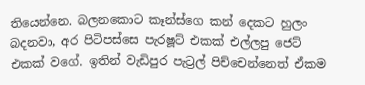තියෙන්නෙ. බලනකොට කෑන්ස්ගෙ කන් දෙකට හුලං බදනවා, අර පිටිපස්සෙ පැරෂූට් එකක් එල්ලපු ජෙට් එකක් වගේ. ඉතින් වැඩිපුර පැට්‍රල් පිච්චෙන්නෙත් ඒකම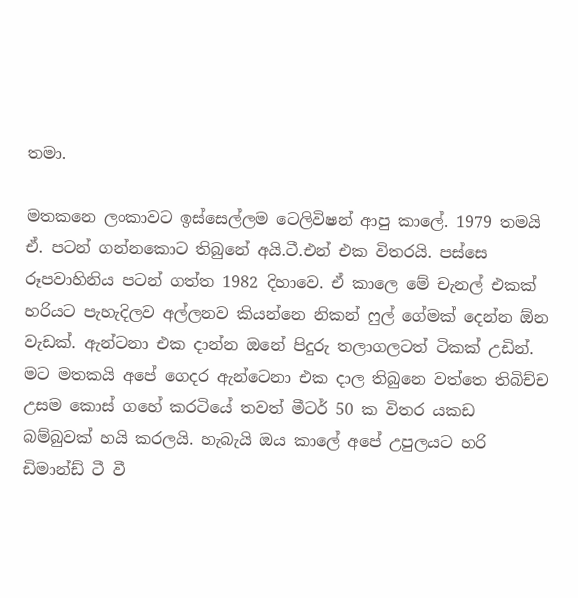තමා.

මතකනෙ ලංකාවට ඉස්සෙල්ලම ටෙලිවිෂන් ආපු කාලේ. 1979 තමයි ඒ. පටන් ගන්නකොට තිබුනේ අයි.ටී.එන් එක විතරයි. පස්සෙ රූපවාහිනිය පටන් ගත්ත 1982 දිහාවෙ. ඒ කාලෙ මේ චැනල් එකක් හරියට පැහැදිලව අල්ලනව කියන්නෙ නිකන් ෆුල් ගේමක් දෙන්න ඕන වැඩක්. ඇන්ටනා එක දාන්න ඔනේ පිදුරු තලාගලටත් ටිකක් උඩින්. මට මතකයි අපේ ගෙදර ඇන්ටෙනා එක දාල තිබුනෙ වත්තෙ තිබිච්ච උසම කොස් ගහේ කරටියේ තවත් මීටර් 50 ක විතර යකඩ බම්බුවක් හයි කරලයි. හැබැයි ඔය කාලේ අපේ උපුලයට හරි ඩිමාන්ඩ් ටී වී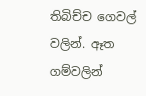තිබිච්ච ගෙවල් වලින්. ඈත ගම්වලින්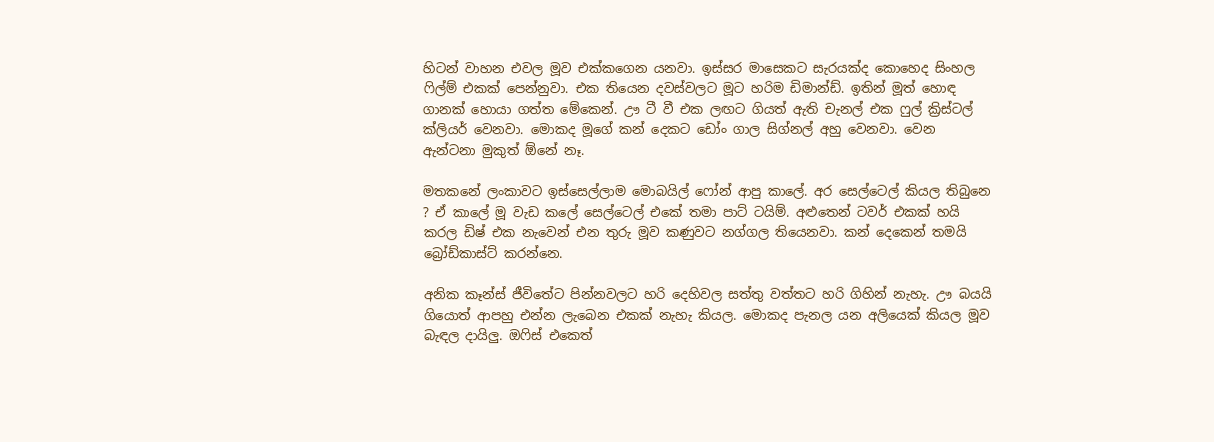හිටන් වාහන එවල මූව එක්කගෙන යනවා. ඉස්සර මාසෙකට සැරයක්ද කොහෙද සිංහල ෆිල්ම් එකක් පෙන්නුවා. එක තියෙන දවස්වලට මූට හරිම ඩිමාන්ඩ්. ඉතින් මූත් හොඳ ගානක් හොයා ගත්ත මේකෙන්. ඌ ටී වී එක ලඟට ගියත් ඇති චැනල් එක ෆුල් ක්‍රිස්ටල් ක්ලියර් වෙනවා. මොකද මූගේ කන් දෙකට ඩෝං ගාල සිග්නල් අහු වෙනවා. වෙන ඇන්ටනා මුකුත් ඕනේ නෑ.

මතකනේ ලංකාවට ඉස්සෙල්ලාම මොබයිල් ෆෝන් ආපු කාලේ. අර සෙල්ටෙල් කියල තිබුනෙ ? ඒ කාලේ මූ වැඩ කලේ සෙල්ටෙල් එකේ තමා පාට් ටයිම්. අළුතෙන් ටවර් එකක් හයි කරල ඩිෂ් එක නැවෙන් එන තුරු මූව කණුවට නග්ගල තියෙනවා. කන් දෙකෙන් තමයි බ්‍රෝඩ්කාස්ට් කරන්නෙ.

අනික කෑන්ස් ජීවිතේට පින්නවලට හරි දෙහිවල සත්තු වත්තට හරි ගිහින් නැහැ. ඌ බයයි ගියොත් ආපහු එන්න ලැබෙන එකක් නැහැ කියල. මොකද පැනල යන අලියෙක් කියල මූව බැඳල දායිලු. ඔෆිස් එකෙත්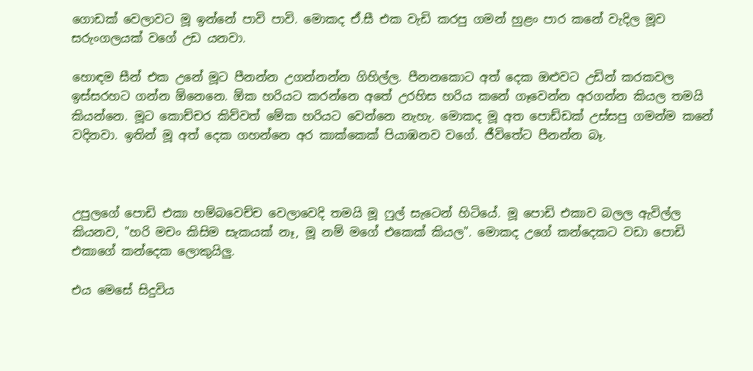ගොඩක් වෙලාවට මූ ඉන්නේ පාවි පාවි. මොකද ඒ.සී එක වැඩි කරපු ගමන් හුළං පාර කනේ වැදිල මූව සරුංගලයක් වගේ උඩ යනවා.

හොඳම සීන් එක උනේ මූට පීනන්න උගන්නන්න ගිහිල්ල. පීනනකොට අත් දෙක ඔළුවට උඩින් කරකවල ඉස්සරහට ගන්න ඕනෙනෙ. ඕක හරියට කරන්නෙ අතේ උරහිස හරිය කනේ ගෑවෙන්න අරගන්න කියල තමයි කියන්නෙ. මූට කොච්චර කිව්වත් මේක හරියට වෙන්නෙ නැහැ. මොකද මූ අත පොඩ්ඩක් උස්සපු ගමන්ම කනේ වදිනවා. ඉතින් මූ අත් දෙක ගහන්නෙ අර කාක්කෙක් පියාඹනව වගේ. ජීවිතේට පීනන්න බෑ.



උපුලගේ පොඩි එකා හම්බවෙච්ච වෙලාවෙදි තමයි මූ ෆුල් සැටෙන් හිටියේ. මූ පොඩි එකාව බලල ඇවිල්ල කියනව, "හරි මචං කිසිම සැකයක් නෑ, මූ නම් මගේ එකෙක් කියල". මොකද උගේ කන්දෙකට වඩා පොඩි එකාගේ කන්දෙක ලොකුයිලු.

එය මෙසේ සිදුවිය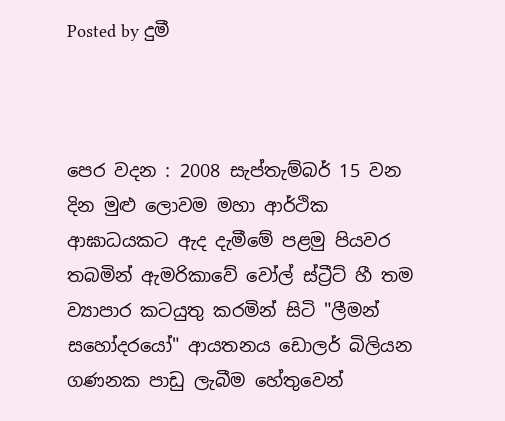Posted by දුමී



පෙර වදන : 2008 සැප්තැම්බර් 15 වන දින මුළු ලොවම මහා ආර්ථික ආඝාධයකට ඇද දැමීමේ පළමු පියවර තබමින් ඇමරිකාවේ වෝල් ස්ට්‍රීට් හී තම ව්‍යාපාර කටයුතු කරමින් සිටි "ලීමන් සහෝදරයෝ" ආයතනය ඩොලර් බිලියන ගණනක පාඩු ලැබීම හේතුවෙන්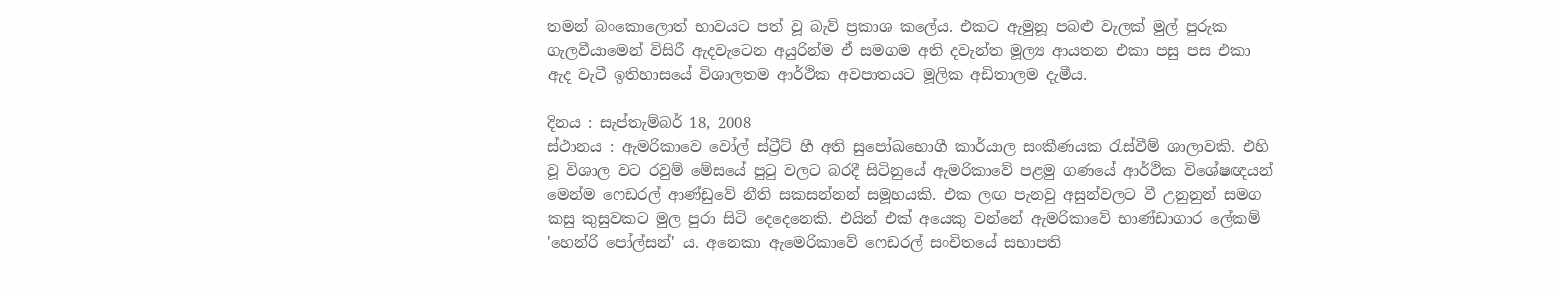තමන් බංකොලොත් භාවයට පත් වූ බැව් ප්‍රකාශ කලේය. එකට ඇමුනූ පබළු වැලක් මුල් පුරුක ගැලවීයාමෙන් විසිරී ඇදවැටෙන අයුරින්ම ඒ සමගම අති දවැන්ත මූල්‍ය ආයතන එකා පසු පස එකා ඇද වැටී ඉතිහාසයේ විශාලතම ආර්ථික අවපාතයට මූලික අඩිතාලම දැමීය.

දිනය : සැප්තැම්බර් 18, 2008
ස්ථානය : ඇමරිකාවෙ වෝල් ස්ට්‍රීට් හී අති සුපෝඛභොගී කාර්යාල සංකීණයක රැස්වීම් ශාලාවකි. එහි වූ විශාල වට රවුම් මේසයේ පුටු වලට බරදී සිටිනුයේ ඇමරිකාවේ පළමු ගණයේ ආර්ථික විශේෂඥයන් මෙන්ම ෆෙඩරල් ආණ්ඩුවේ නීති සකසන්නන් සමූහයකි. එක ලඟ පැනවු අසුන්වලට වී උනුනුන් සමග කසු කුසුවකට මුල පුරා සිටි දෙදෙනෙකි. එයින් එක් අයෙකු වන්නේ ඇමරිකාවේ භාණ්ඩාගාර ලේකම් 'හෙන්රි පෝල්සන්' ය. අනෙකා ඇමෙරිකාවේ ෆෙඩරල් සංචිතයේ සභාපති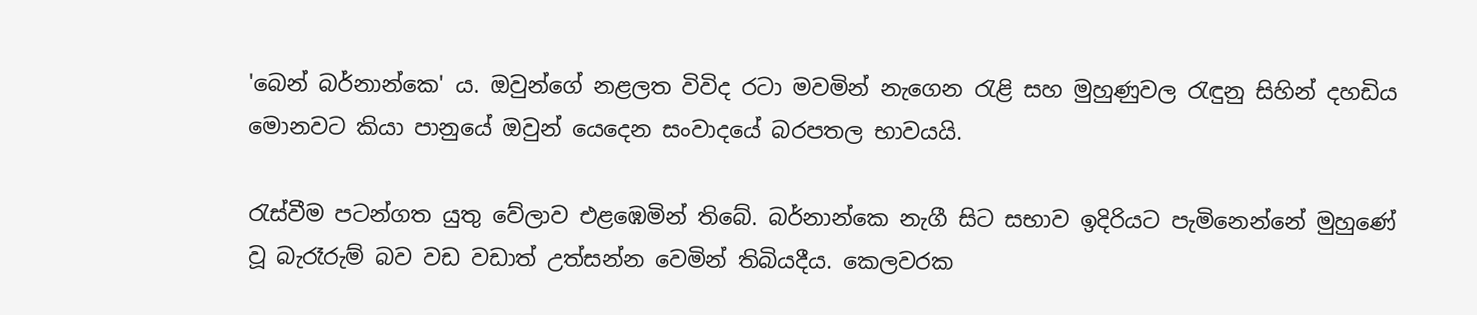'බෙන් බර්නාන්කෙ' ය. ඔවුන්ගේ නළලත විවිද රටා මවමින් නැගෙන රැළි සහ මුහුණුවල රැඳුනු සිහින් දහඩිය මොනවට කියා පානුයේ ඔවුන් යෙදෙන සංවාදයේ බරපතල භාවයයි.

රැස්වීම පටන්ගත යුතු වේලාව එළඹෙමින් තිබේ. බර්නාන්කෙ නැගී සිට සභාව ඉදිරියට පැමිනෙන්නේ මුහුණේ වූ බැරෑරුම් බව වඩ වඩාත් උත්සන්න වෙමින් තිබියදීය. කෙලවරක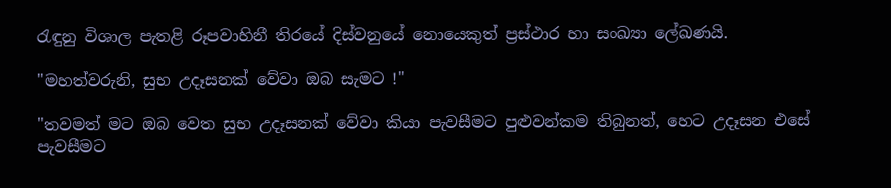රැඳුනු විශාල පැතළි රූපවාහිනී තිරයේ දිස්වනුයේ නොයෙකුත් ප්‍රස්ථාර හා සංඛ්‍යා ලේඛණයි.

"මහත්වරුනි, සුභ උදෑසනක් වේවා ඔබ සැමට !"

"තවමත් මට ඔබ වෙත සුභ උදෑසනක් වේවා කියා පැවසීමට පුළුවන්කම තිබුනත්, හෙට උදෑසන එසේ පැවසීමට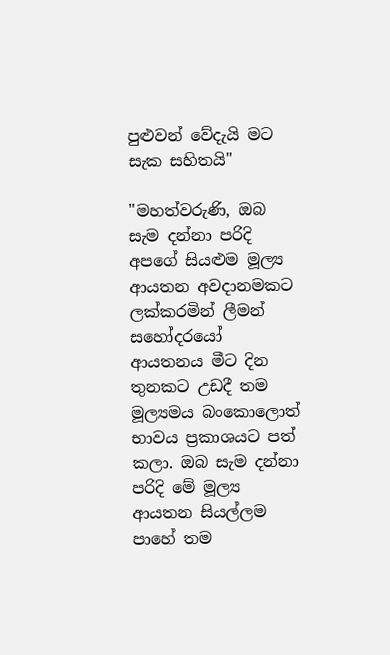පුළුවන් වේදැයි මට සැක සහිතයි"

"මහත්වරුණි, ඔබ සැම දන්නා පරිදි අපගේ සියළුම මූල්‍ය ආයතන අවදානමකට ලක්කරමින් ලීමන් සහෝදරයෝ ආයතනය මීට දින තුනකට උඩදී තම මූල්‍යමය බංකොලොත් භාවය ප්‍රකාශයට පත් කලා. ඔබ සැම දන්නා පරිදි මේ මූල්‍ය ආයතන සියල්ලම පාහේ තම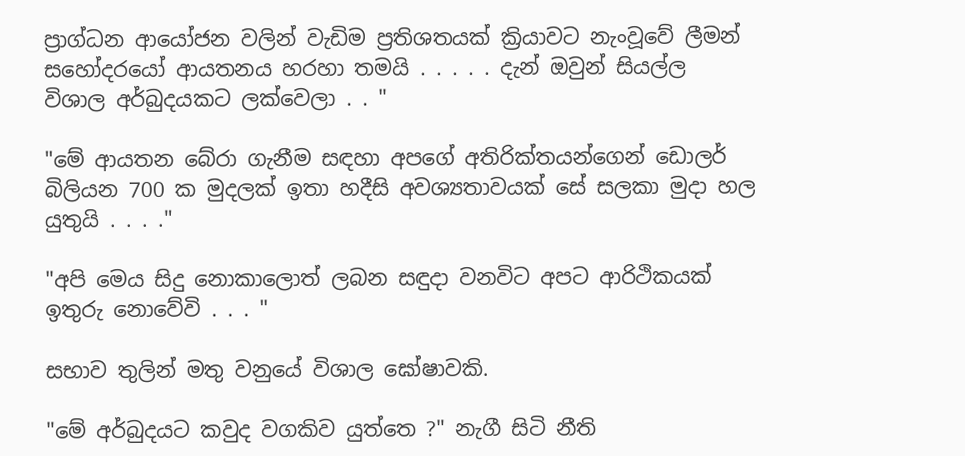ප්‍රාග්ධන ආයෝජන වලින් වැඩිම ප්‍රතිශතයක් ක්‍රියාවට නැංවූවේ ලීමන් සහෝදරයෝ ආයතනය හරහා තමයි . . . . . දැන් ඔවුන් සියල්ල විශාල අර්බුදයකට ලක්වෙලා . . "

"මේ ආයතන බේරා ගැනීම සඳහා අපගේ අතිරික්තයන්ගෙන් ඩොලර් බිලියන 700 ක මුදලක් ඉතා හදීසි අවශ්‍යතාවයක් සේ සලකා මුදා හල යුතුයි . . . ."

"අපි මෙය සිදු නොකාලොත් ලබන සඳුදා වනවිට අපට ආරිථිකයක් ඉතුරු නොවේවි . . . "

සභාව තුලින් මතු වනුයේ විශාල ඝෝෂාවකි.

"මේ අර්බුදයට කවුද වගකිව යුත්තෙ ?" නැගී සිටි නීති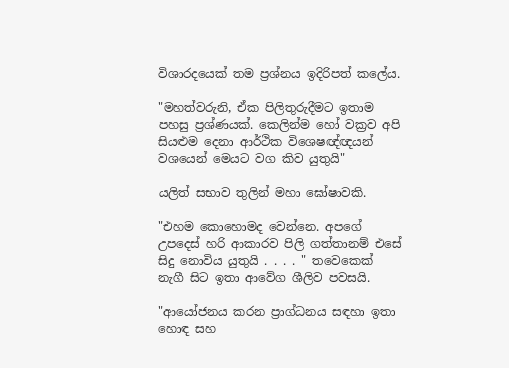විශාරදයෙක් තම ප්‍රශ්නය ඉදිරිපත් කලේය.

"මහත්වරුනි, ඒක පිලිතුරුදීමට ඉතාම පහසු ප්‍රශ්ණයක්. කෙලින්ම හෝ වක්‍රව අපි සියළුම දෙනා ආර්ථික විශෙෂඥ්ඥයන් වශයෙන් මෙයට වග කිව යුතුයි"

යලිත් සභාව තුලින් මහා ඝෝෂාවකි.

"එහම කොහොමද වෙන්නෙ. අපගේ උපදෙස් හරි ආකාරව පිලි ගත්තානම් එසේ සිදු නොවිය යුතුයි . . . . " තවෙකෙක් නැගී සිට ඉතා ආවේග ශීලිව පවසයි.

"ආයෝජනය කරන ප්‍රාග්ධනය සඳහා ඉතා හොඳ සහ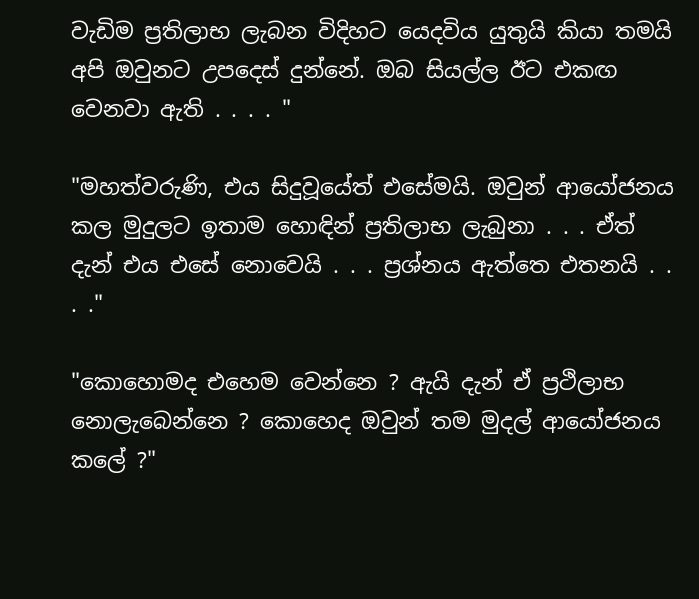වැඩිම ප්‍රතිලාභ ලැබන විදිහට යෙදවිය යුතුයි කියා තමයි අපි ඔවුනට උපදෙස් දුන්නේ. ඔබ සියල්ල ඊට එකඟ වෙනවා ඇති . . . . "

"මහත්වරුණි, එය සිදුවූයේත් එසේමයි. ඔවුන් ආයෝජනය කල මුදුලට ඉතාම හොඳින් ප්‍රතිලාභ ලැබුනා . . . ඒත් දැන් එය එසේ නොවෙයි . . . ප්‍රශ්නය ඇත්තෙ එතනයි . . . ."

"කොහොමද එහෙම වෙන්නෙ ? ඇයි දැන් ඒ ප්‍රථිලාභ නොලැබෙන්නෙ ? කොහෙද ඔවුන් තම මුදල් ආයෝජනය කලේ ?"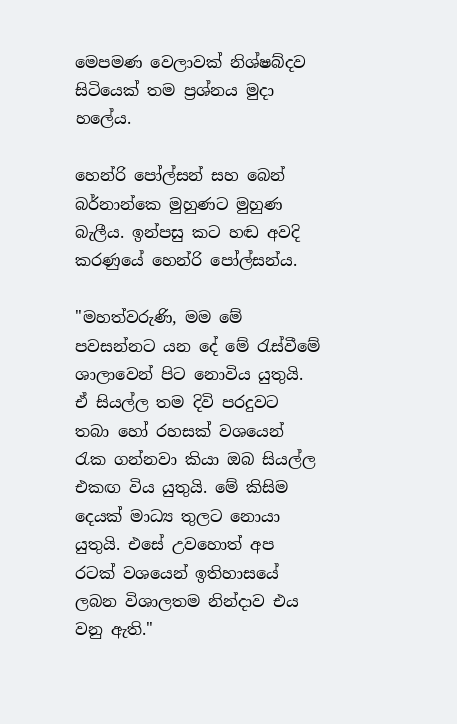මෙපමණ වෙලාවක් නිශ්ෂබ්දව සිටියෙක් තම ප්‍රශ්නය මුදා හලේය.

හෙන්රි පෝල්සන් සහ බෙන් බර්නාන්කෙ මුහුණට මුහුණ බැලීය. ඉන්පසු කට හඬ අවදි කරණුයේ හෙන්රි පෝල්සන්ය.

"මහත්වරුණි, මම මේ පවසන්නට යන දේ මේ රැස්වීමේ ශාලාවෙන් පිට නොවිය යුතුයි. ඒ සියල්ල තම දිවි පරදුවට තබා හෝ රහසක් වශයෙන් රැක ගන්නවා කියා ඔබ සියල්ල එකඟ විය යුතුයි. මේ කිසිම දෙයක් මාධ්‍ය තුලට නොයා යුතුයි. එසේ උවහොත් අප රටක් වශයෙන් ඉතිහාසයේ ලබන විශාලතම නින්දාව එය වනු ඇති."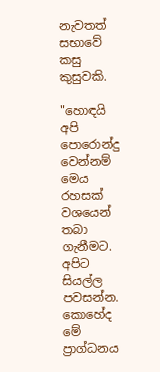නැවතත් සභාවේ කසු කුසුවකි.

"හොඳයි අපි පොරොන්දු වෙන්නම් මෙය රහසක් වශයෙන් තබා ගැනීමට. අපිට සියල්ල පවසන්න. කොහේද මේ ප්‍රාග්ධනය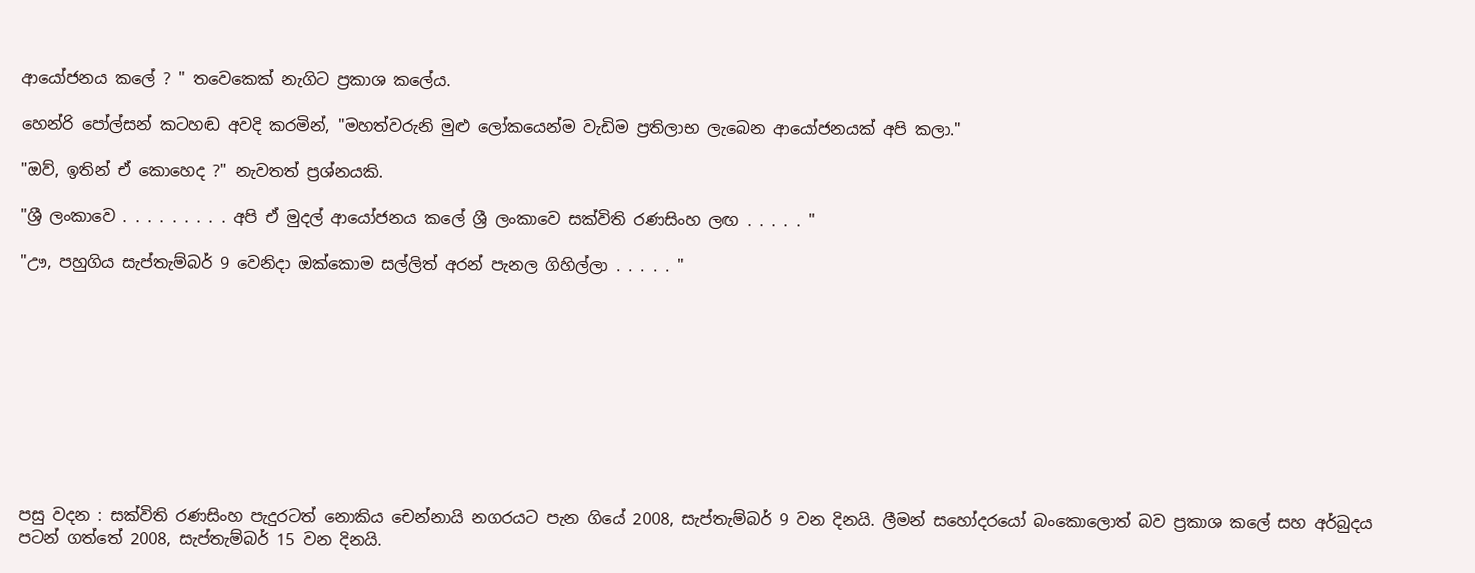ආයෝජනය කලේ ? " තවෙකෙක් නැගිට ප්‍රකාශ කලේය.

හෙන්රි පෝල්සන් කටහඬ අවදි කරමින්, "මහත්වරුනි මුළු ලෝකයෙන්ම වැඩිම ප්‍රතිලාභ ලැබෙන ආයෝජනයක් අපි කලා."

"ඔව්, ඉතින් ඒ කොහෙද ?" නැවතත් ප්‍රශ්නයකි.

"ශ්‍රී ලංකාවෙ . . . . . . . . . අපි ඒ මුදල් ආයෝජනය කලේ ශ්‍රී ලංකාවෙ සක්විති රණසිංහ ලඟ . . . . . "

"ඌ, පහුගිය සැප්තැම්බර් 9 වෙනිදා ඔක්කොම සල්ලිත් අරන් පැනල ගිහිල්ලා . . . . . "










පසු වදන : සක්විති රණසිංහ පැදුරටත් නොකිය චෙන්නායි නගරයට පැන ගියේ 2008, සැප්තැම්බර් 9 වන දිනයි. ලීමන් සහෝදරයෝ බංකොලොත් බව ප්‍රකාශ කලේ සහ අර්බුදය පටන් ගත්තේ 2008, සැප්තැම්බර් 15 වන දිනයි.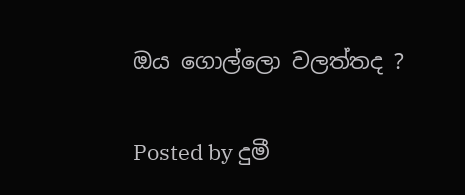ඔය ගොල්ලො වලත්තද ?

Posted by දුමී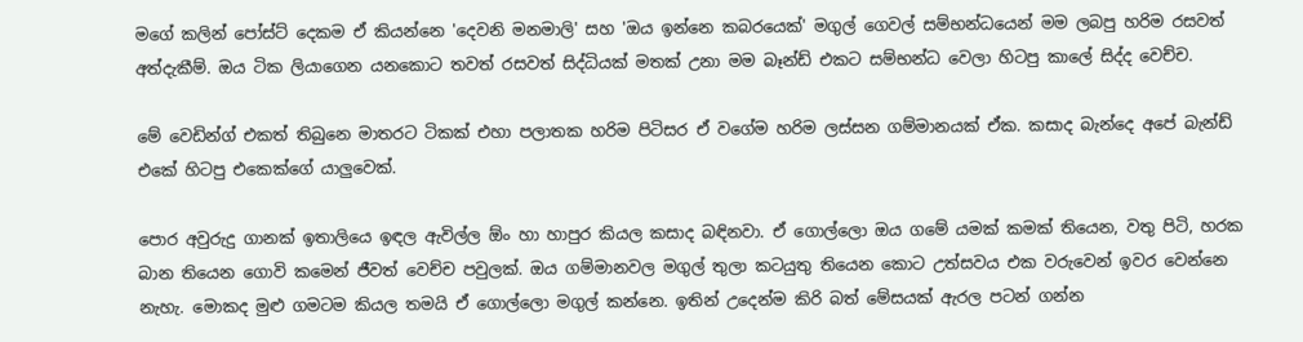මගේ කලින් පෝස්ට් දෙකම ඒ කියන්නෙ 'දෙවනි මනමාලි' සහ 'ඔය ඉන්නෙ කබරයෙක්' මගුල් ගෙවල් සම්භන්ධයෙන් මම ලබපු හරිම රසවත් අත්දැකීම්. ඔය ටික ලියාගෙන යනකොට තවත් රසවත් සිද්ධියක් මතක් උනා මම බෑන්ඩ් එකට සම්භන්ධ වෙලා හිටපු කාලේ සිද්ද වෙච්ච.

මේ වෙඩින්ග් එකත් තිබුනෙ මාතරට ටිකක් එහා පලාතක හරිම පිටිසර ඒ වගේම හරිම ලස්සන ගම්මානයක් ඒක. කසාද බැන්දෙ අපේ බැන්ඩ් එකේ හිටපු එකෙක්ගේ යාලුවෙක්.

පොර අවුරුදු ගානක් ඉතාලියෙ ඉඳල ඇවිල්ල ඕං හා හාපුර කියල කසාද බඳිනවා. ඒ ගොල්ලො ඔය ගමේ යමක් කමක් තියෙන, වතු පිටි, හරක බාන තියෙන ගොවි කමෙන් ජීවත් වෙච්ච පවුලක්. ඔය ගම්මානවල මගුල් තුලා කටයුතු තියෙන කොට උත්සවය එක වරුවෙන් ඉවර වෙන්නෙ නැහැ. මොකද මුළු ගමටම කියල තමයි ඒ ගොල්ලො මගුල් කන්නෙ. ඉතින් උදෙන්ම කිරි බත් මේසයක් ඇරල පටන් ගන්න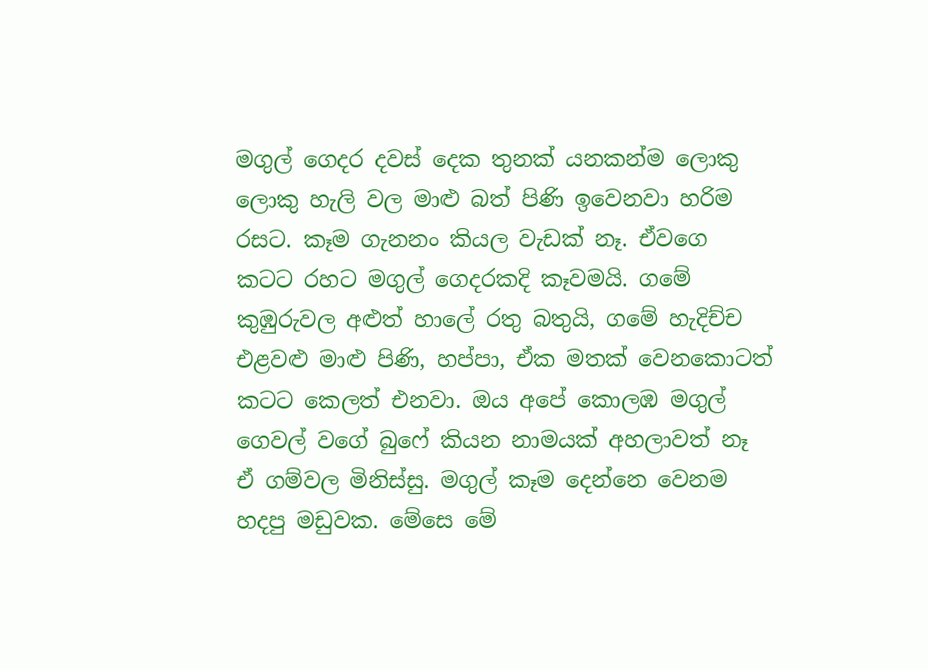මගුල් ගෙදර දවස් දෙක තුනක් යනකන්ම ලොකු ලොකු හැලි වල මාළු බත් පිණි ඉවෙනවා හරිම රසට. කෑම ගැනනං කියල වැඩක් නෑ. ඒවගෙ කටට රහට මගුල් ගෙදරකදි කෑවමයි. ගමේ කුඹුරුවල අළුත් හාලේ රතු බතුයි, ගමේ හැදිච්ච එළවළු මාළු පිණි, හප්පා, ඒක මතක් වෙනකොටත් කටට කෙලත් එනවා. ඔය අපේ කොලඹ මගුල් ගෙවල් වගේ බුෆේ කියන නාමයක් අහලාවත් නෑ ඒ ගම්වල මිනිස්සු. මගුල් කෑම දෙන්නෙ වෙනම හදපු මඩුවක. මේසෙ මේ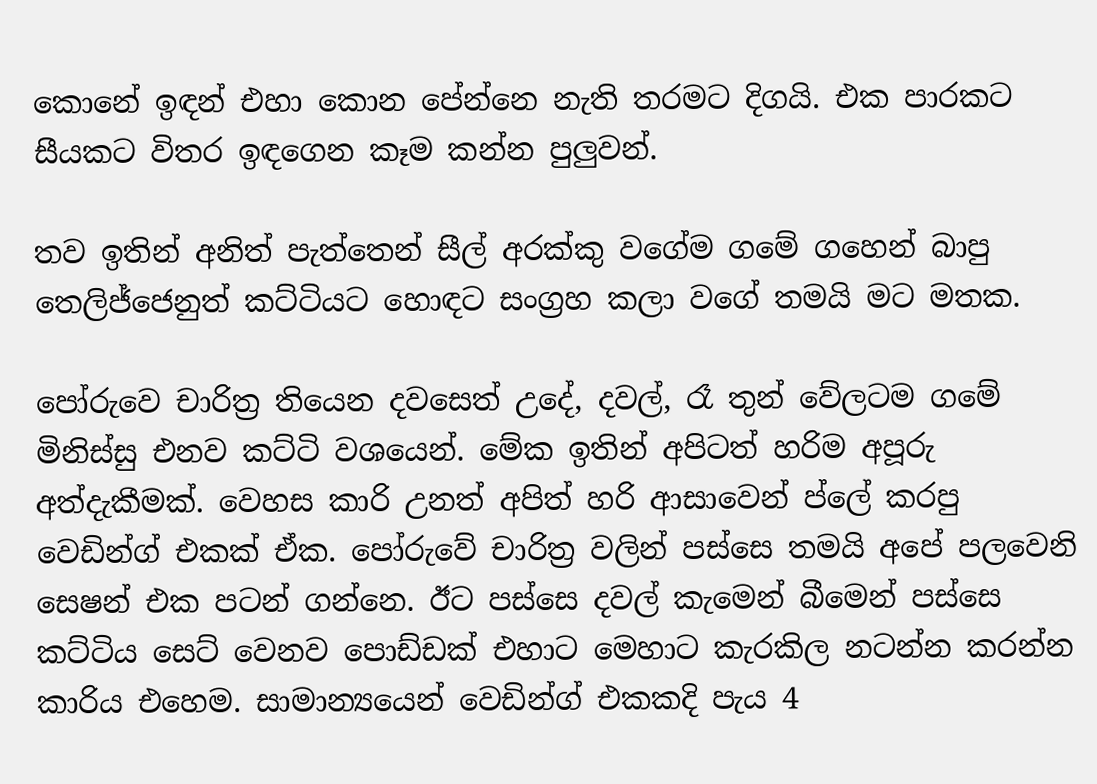කොනේ ඉඳන් එහා කොන පේන්නෙ නැති තරමට දිගයි. එක පාරකට සීයකට විතර ඉඳගෙන කෑම කන්න පුලුවන්.

තව ඉතින් අනිත් පැත්තෙන් සීල් අරක්කු වගේම ගමේ ගහෙන් බාපු තෙලිජ්ජෙනුත් කට්ටියට හොඳට සංග්‍රහ කලා වගේ තමයි මට මතක.

පෝරුවෙ චාරිත්‍ර තියෙන දවසෙත් උදේ, දවල්, රෑ තුන් වේලටම ගමේ මිනිස්සු එනව කට්ටි වශයෙන්. මේක ඉතින් අපිටත් හරිම අපූරු අත්දැකීමක්. වෙහස කාරි උනත් අපිත් හරි ආසාවෙන් ප්ලේ කරපු වෙඩින්ග් එකක් ඒක. පෝරුවේ චාරිත්‍ර වලින් පස්සෙ තමයි අපේ පලවෙනි සෙෂන් එක පටන් ගන්නෙ. ඊට පස්සෙ දවල් කැමෙන් බීමෙන් පස්සෙ කට්ටිය සෙට් වෙනව පොඩ්ඩක් එහාට මෙහාට කැරකිල නටන්න කරන්න කාරිය එහෙම. සාමාන්‍යයෙන් වෙඩින්ග් එකකදි පැය 4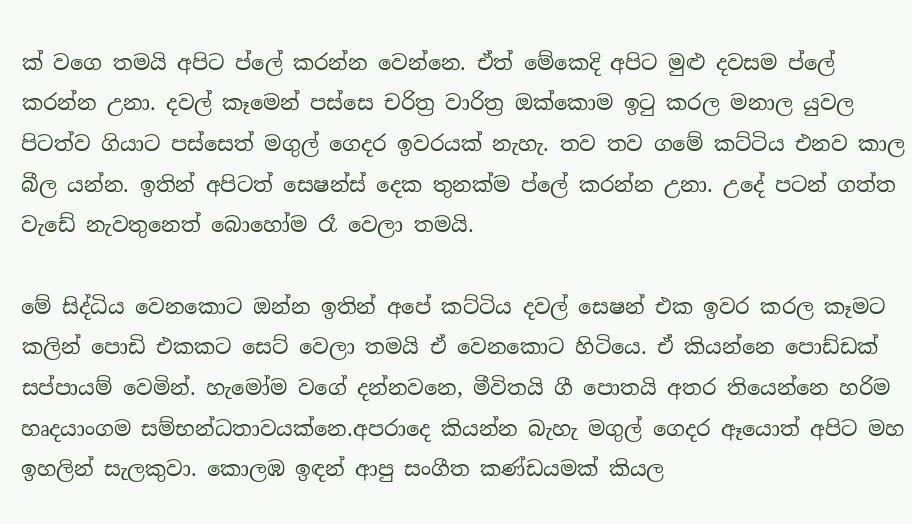ක් වගෙ තමයි අපිට ප්ලේ කරන්න වෙන්නෙ. ඒත් මේකෙදි අපිට මුළු දවසම ප්ලේ කරන්න උනා. දවල් කෑමෙන් පස්සෙ චරිත්‍ර වාරිත්‍ර ඔක්කොම ඉටු කරල මනාල යුවල පිටත්ව ගියාට පස්සෙත් මගුල් ගෙදර ඉවරයක් නැහැ. තව තව ගමේ කට්ටිය එනව කාල බීල යන්න. ඉතින් අපිටත් සෙෂන්ස් දෙක තුනක්ම ප්ලේ කරන්න උනා. උදේ පටන් ගත්ත වැඩේ නැවතුනෙත් බොහෝම රෑ වෙලා තමයි.

මේ සිද්ධිය වෙනකොට ඔන්න ඉතින් අපේ කට්ටිය දවල් සෙෂන් එක ඉවර කරල කෑමට කලින් පොඩි එකකට සෙට් වෙලා තමයි ඒ වෙනකොට හිටියෙ. ඒ කියන්නෙ පොඩ්ඩක් සප්පායම් වෙමින්. හැමෝම වගේ දන්නවනෙ, මීවිතයි ගී පොතයි අතර තියෙන්නෙ හරිම හෘදයාංගම සම්භන්ධතාවයක්නෙ.අපරාදෙ කියන්න බැහැ මගුල් ගෙදර ඈයොත් අපිට මහ ඉහලින් සැලකුවා. කොලඹ ඉඳන් ආපු සංගීත කණ්ඩයමක් කියල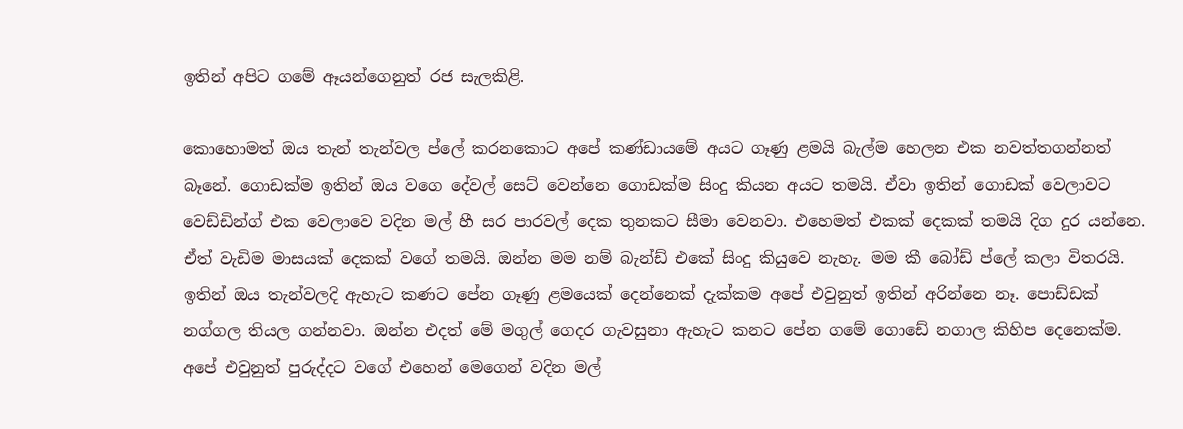ඉතින් අපිට ගමේ ඈයන්ගෙනුත් රජ සැලකිළි.

කොහොමත් ඔය තැන් තැන්වල ප්ලේ කරනකොට අපේ කණ්ඩායමේ අයට ගෑණු ළමයි බැල්ම හෙලන එක නවත්තගන්නත් බෑනේ. ගොඩක්ම ඉතින් ඔය වගෙ දේවල් සෙට් වෙන්නෙ ගොඩක්ම සිංදු කියන අයට තමයි. ඒවා ඉතින් ගොඩක් වෙලාවට වෙඩ්ඩින්ග් එක වෙලාවෙ වදින මල් හී සර පාරවල් දෙක තුනකට සීමා වෙනවා. එහෙමත් එකක් දෙකක් තමයි දිග දුර යන්නෙ. ඒත් වැඩිම මාසයක් දෙකක් වගේ තමයි. ඔන්න මම නම් බැන්ඩ් එකේ සිංදු කියුවෙ නැහැ. මම කී බෝඩ් ප්ලේ කලා විතරයි. ඉතින් ඔය තැන්වලදි ඇහැට කණට පේන ගෑණු ළමයෙක් දෙන්නෙක් දැක්කම අපේ එවුනුත් ඉතින් අරින්නෙ නෑ. පොඩ්ඩක් නග්ගල තියල ගන්නවා. ඔන්න එදත් මේ මගුල් ගෙදර ගැවසුනා ඇහැට කනට පේන ගමේ ගොඩේ නගාල කිහිප දෙනෙක්ම. අපේ එවුනුත් පුරුද්දට වගේ එහෙන් මෙගෙන් වදින මල්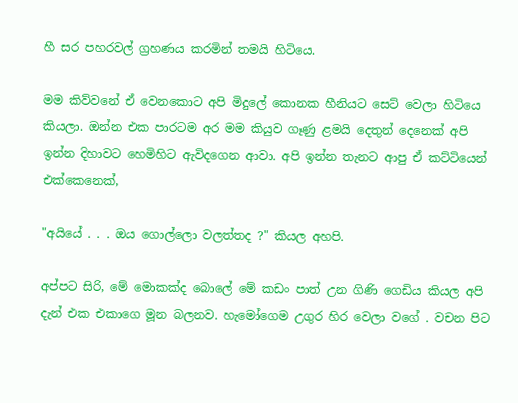හී සර පහරවල් ග්‍රහණය කරමින් තමයි හිටියෙ.

මම කිව්වනේ ඒ වෙනකොට අපි මිදුලේ කොනක හීනියට සෙට් වෙලා හිටියෙ කියලා. ඔන්න එක පාරටම අර මම කියුව ගෑණු ළමයි දෙතුන් දෙනෙක් අපි ඉන්න දිහාවට හෙමිහිට ඇවිදගෙන ආවා. අපි ඉන්න තැනට ආපු ඒ කට්ටියෙන් එක්කෙනෙක්,

"අයියේ . . . ඔය ගොල්ලො වලත්තද ?" කියල අහපි.

අප්පට සිරි, මේ මොකක්ද බොලේ මේ කඩං පාත් උන ගිණි ගෙඩිය කියල අපි දැන් එක එකාගෙ මූන බලනව. හැමෝගෙම උගුර හිර වෙලා වගේ . වචන පිට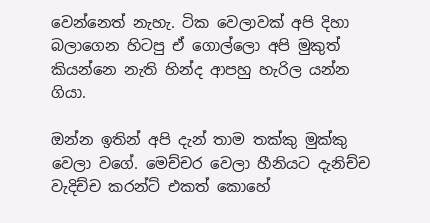වෙන්නෙත් නැහැ. ටික වෙලාවක් අපි දිහා බලාගෙන හිටපු ඒ ගොල්ලො අපි මුකුත් කියන්නෙ නැති හින්ද ආපහු හැරිල යන්න ගියා.

ඔන්න ඉතින් අපි දැන් තාම තක්කු මුක්කු වෙලා වගේ. මෙච්චර වෙලා හීනියට දැනිච්ච වැදිච්ච කරන්ට් එකත් කොහේ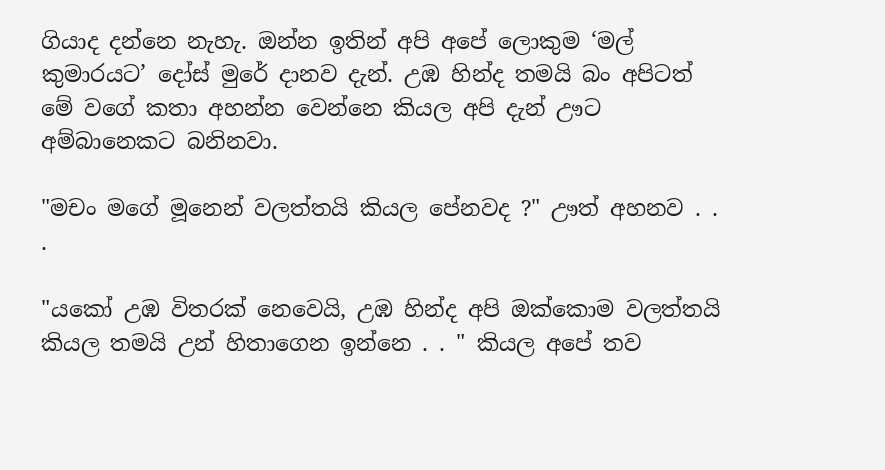ගියාද දන්නෙ නැහැ. ඔන්න ඉතින් අපි අපේ ලොකුම ‘මල් කුමාරයට’ දෝස් මුරේ දානව දැන්. උඹ හින්ද තමයි බං අපිටත් මේ වගේ කතා අහන්න වෙන්නෙ කියල අපි දැන් ඌට අම්බානෙකට බනිනවා.

"මචං මගේ මූනෙන් වලත්තයි කියල පේනවද ?" ඌත් අහනව . . .

"යකෝ උඹ විතරක් නෙවෙයි, උඹ හින්ද අපි ඔක්කොම වලත්තයි කියල තමයි උන් හිතාගෙන ඉන්නෙ . . " කියල අපේ තව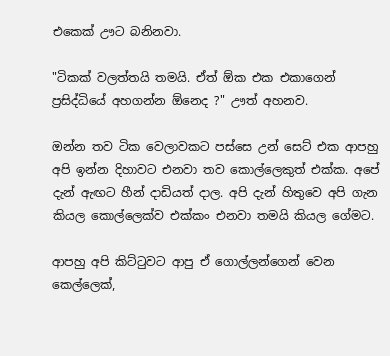එකෙක් ඌට බනිනවා.

"ටිකක් වලත්තයි තමයි. ඒත් ඕක එක එකාගෙන් ප්‍රසිද්ධියේ අහගන්න ඕනෙද ?" ඌත් අහනව.

ඔන්න තව ටික වෙලාවකට පස්සෙ උන් සෙට් එක ආපහු අපි ඉන්න දිහාවට එනවා තව කොල්ලෙකුත් එක්ක. අපේ දැන් ඇඟට හීන් දාඩියත් දාල. අපි දැන් හිතුවෙ අපි ගැන කියල කොල්ලෙක්ව එක්කං එනවා තමයි කියල ගේමට.

ආපහු අපි කිට්ටුවට ආපු ඒ ගොල්ලන්ගෙන් වෙන කෙල්ලෙක්,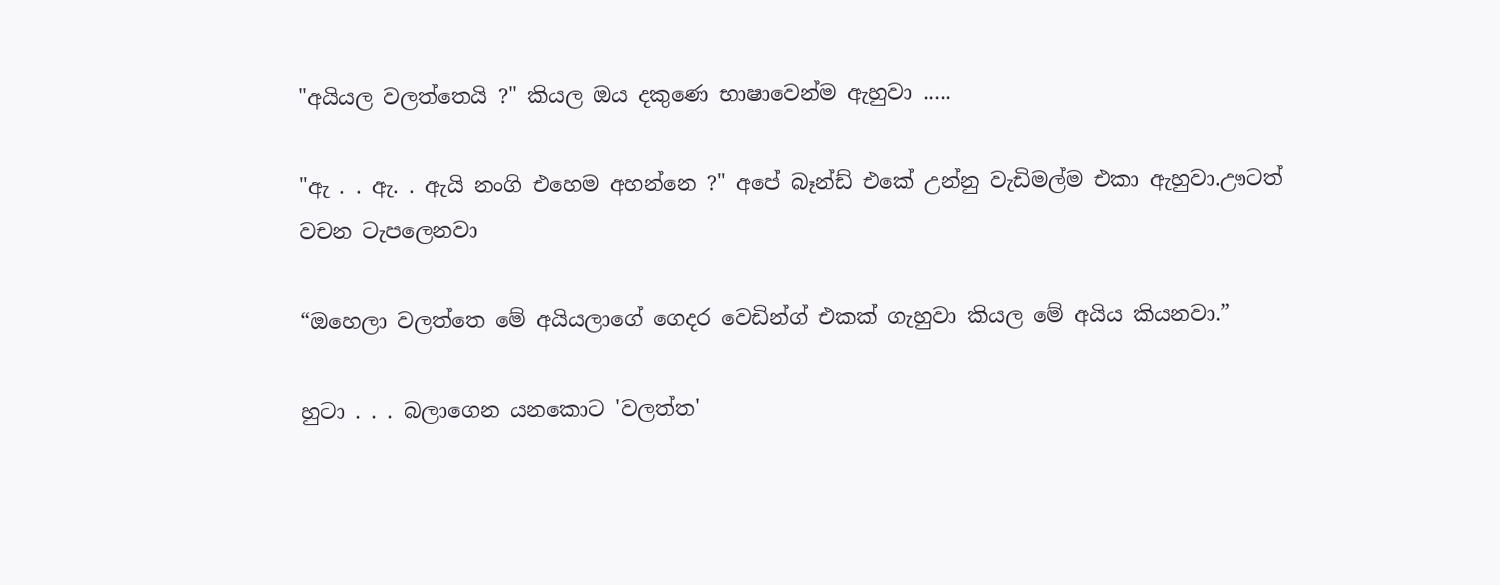"අයියල වලත්තෙයි ?" කියල ඔය දකුණෙ භාෂාවෙන්ම ඇහුවා .....

"ඇ . . ඇ. . ඇයි නංගි එහෙම අහන්නෙ ?" අපේ බෑන්ඩ් එකේ උන්නු වැඩිමල්ම එකා ඇහුවා.ඌටත් වචන ටැපලෙනවා

“ඔහෙලා වලත්තෙ මේ අයියලාගේ ගෙදර වෙඩින්ග් එකක් ගැහුවා කියල මේ අයිය කියනවා.”

හුටා . . . බලාගෙන යනකොට 'වලත්ත'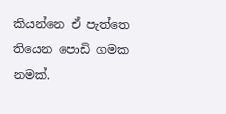කියන්නෙ ඒ පැත්තෙ තියෙන පොඩි ගමක නමක්.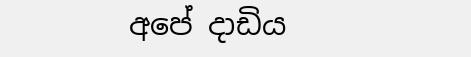අපේ දාඩිය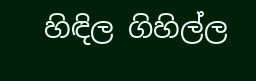හිඳිල ගිහිල්ල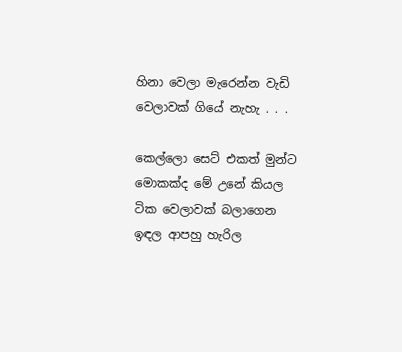හිනා වෙලා මැරෙන්න වැඩි වෙලාවක් ගියේ නැහැ . . .

කෙල්ලො සෙට් එකත් මුන්ට මොකක්ද මේ උනේ කියල ටික වෙලාවක් බලාගෙන ඉඳල ආපහු හැරිල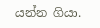යන්න ගියා.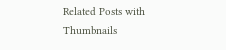Related Posts with Thumbnails